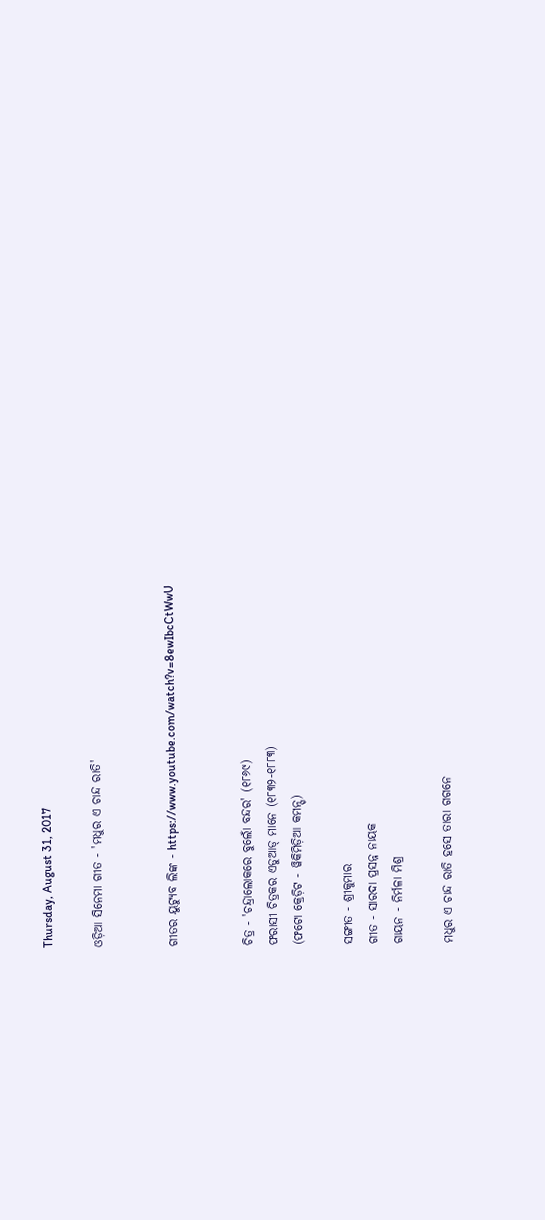Thursday, August 31, 2017

ଓଡ଼ିଆ ସିନେମା ଗୀତ - 'ମଧୁର ଏ ଚାନ୍ଦ ରାତି'


ଗୀତର ୟୁଟ୍ୟୁବ ଲିଙ୍କ - https://www.youtube.com/watch?v=8ewIbcCtWwU


ଚିତ୍ର - 'ଚନ୍ଦ୍ରାଲୋକରେ ବୁଲୋଁ ବନ୍ଦର' (୧୮୬୯)
ଫରାସୀ ଚିତ୍ରକର ଏଡୁଆଡ୍ ମାନେ (୧୮୩୨-୧୮୮୩)
(ଫଟୋ କ୍ରେଡ଼ିଟ - ୱିକିମିଡ଼ିଆ କମନ୍ସ୍)

ସଙ୍ଗୀତ - ଶ୍ରୀକୁମାର
ଗୀତ - ସାରଦା ପ୍ରସନ୍ନ ନାୟକ
ଗାୟନ - ନିର୍ମଳା ମିଶ୍ର

ମଧୁର ଏ ଚାନ୍ଦ ରାତି ହସେ ତାରା ଗଗନେ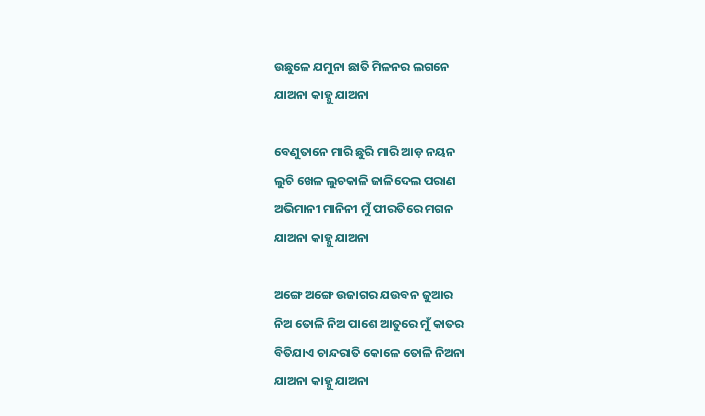ଉଛୁଳେ ଯମୁନା ଛାତି ମିଳନର ଲଗନେ
ଯାଅନା କାହ୍ନୁ ଯାଅନା

ବେଣୁତାନେ ମାରି ଛୁରି ମାରି ଆଡ଼ ନୟନ
ଲୁଚି ଖେଳ ଲୁଚକାଳି ଜାଳିଦେଲ ପରାଣ
ଅଭିମାନୀ ମାନିନୀ ମୁଁ ପୀରତିରେ ମଗନ
ଯାଅନା କାହ୍ନୁ ଯାଅନା

ଅଙ୍ଗେ ଅଙ୍ଗେ ଉଜାଗର ଯଉବନ ଜୁଆର
ନିଅ ତୋଳି ନିଅ ପାଶେ ଆତୁରେ ମୁଁ କାତର
ବିତିଯାଏ ଚାନ୍ଦରାତି କୋଳେ ତୋଳି ନିଅନା
ଯାଅନା କାହ୍ନୁ ଯାଅନା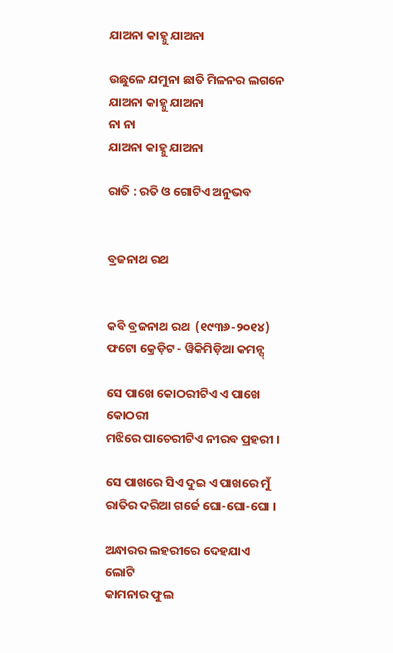ଯାଅନା କାହ୍ନୁ ଯାଅନା

ଉଛୁଳେ ଯମୁନା ଛାତି ମିଳନର ଲଗନେ
ଯାଅନା କାହ୍ନୁ ଯାଅନା
ନା ନା
ଯାଅନା କାହ୍ନୁ ଯାଅନା

ରାତି : ରତି ଓ ଗୋଟିଏ ଅନୁଭବ


ବ୍ରଜନାଥ ରଥ


କବି ବ୍ରଜନାଥ ରଥ  (୧୯୩୬-୨୦୧୪)
ଫଟୋ କ୍ରେଡ଼ିଟ - ୱିକିମିଡ଼ିଆ କମନ୍ସ୍

ସେ ପାଖେ କୋଠରୀଟିଏ ଏ ପାଖେ କୋଠରୀ
ମଝିରେ ପାଚେରୀଟିଏ ନୀରବ ପ୍ରହରୀ ।

ସେ ପାଖରେ ସିଏ ଦୁଇ ଏ ପାଖରେ ମୁଁ
ରାତିର ଦରିଆ ଗର୍ଜେ ଘୋ-ଘୋ-ଘୋ ।

ଅନ୍ଧାରର ଲହରୀରେ ଦେହଯାଏ ଲୋଟି
କାମନାର ଫୁଲ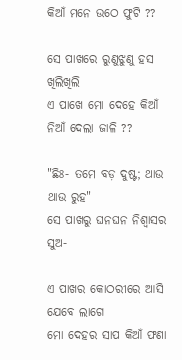କିଆଁ ମନେ ଉଠେ ଫୁଟି ??

ସେ ପାଖରେ ରୁଣୁଝୁଣୁ ହସ ଖିଲିଖିଲି
ଏ ପାଖେ ମୋ ଦେହେ କିଆଁ ନିଆଁ ଦେଲା ଜାଳି ??

"ଛିଃ- ତମେ ବଡ଼ ଦୁଷ୍ଟ; ଥାଉ ଥାଉ ରୁହ"
ସେ ପାଖରୁ ଘନଘନ ନିଶ୍ୱାସର ସୁଅ-

ଏ ପାଖର କୋଠରୀରେ ଆସି ଯେବେ ଲାଗେ
ମୋ ଦେହର ସାପ କିଆଁ ଫଣା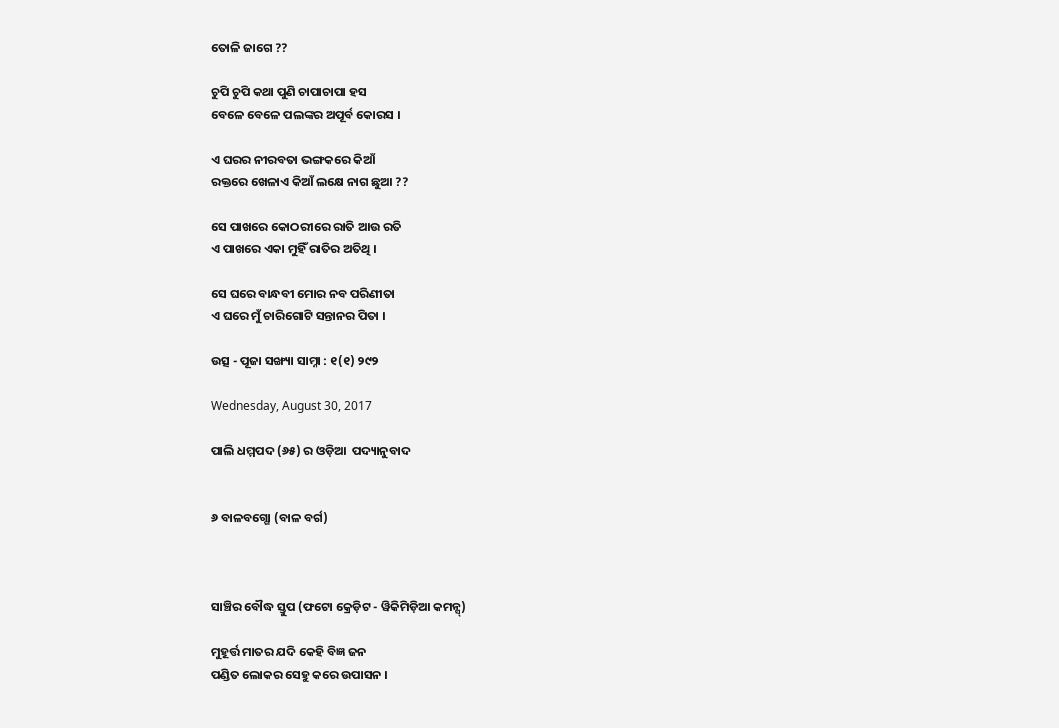ତୋଳି ଜାଗେ ??

ଚୁପି ଚୁପି କଥା ପୁଣି ଚାପାଚାପା ହସ
ବେଳେ ବେଳେ ପଲଙ୍କର ଅପୂର୍ବ କୋରସ ।

ଏ ଘରର ନୀରବତା ଭଙ୍ଗକରେ କିଆଁ
ରକ୍ତରେ ଖେଳାଏ କିଆଁ ଲକ୍ଷେ ନାଗ ଛୁଆ ??

ସେ ପାଖରେ କୋଠରୀରେ ରାତି ଆଉ ରତି
ଏ ପାଖରେ ଏକା ମୁହିଁ ରାତିର ଅତିଥି ।

ସେ ଘରେ ବାନ୍ଧବୀ ମୋର ନବ ପରିଣୀତା
ଏ ଘରେ ମୁଁ ଚାରିଗୋଟି ସନ୍ତାନର ପିତା ।

ଉତ୍ସ - ପୂଜା ସଙ୍ଖ୍ୟା ସାମ୍ନା : ୧(୧) ୨୯୨

Wednesday, August 30, 2017

ପାଲି ଧମ୍ମପଦ (୬୫) ର ଓଡ଼ିଆ  ପଦ୍ୟାନୁବାଦ


୬ ବାଳବଗ୍ଗୋ (ବାଳ ବର୍ଗ)



ସାଞ୍ଚିର ବୌଦ୍ଧ ସ୍ତୁପ (ଫଟୋ କ୍ରେଡ଼ିଟ - ୱିକିମିଡ଼ିଆ କମନ୍ସ୍)

ମୁହୂର୍ତ୍ତ ମାତର ଯଦି କେହି ବିଜ୍ଞ ଜନ
ପଣ୍ଡିତ ଲୋକର ସେହୁ କରେ ଉପାସନ ।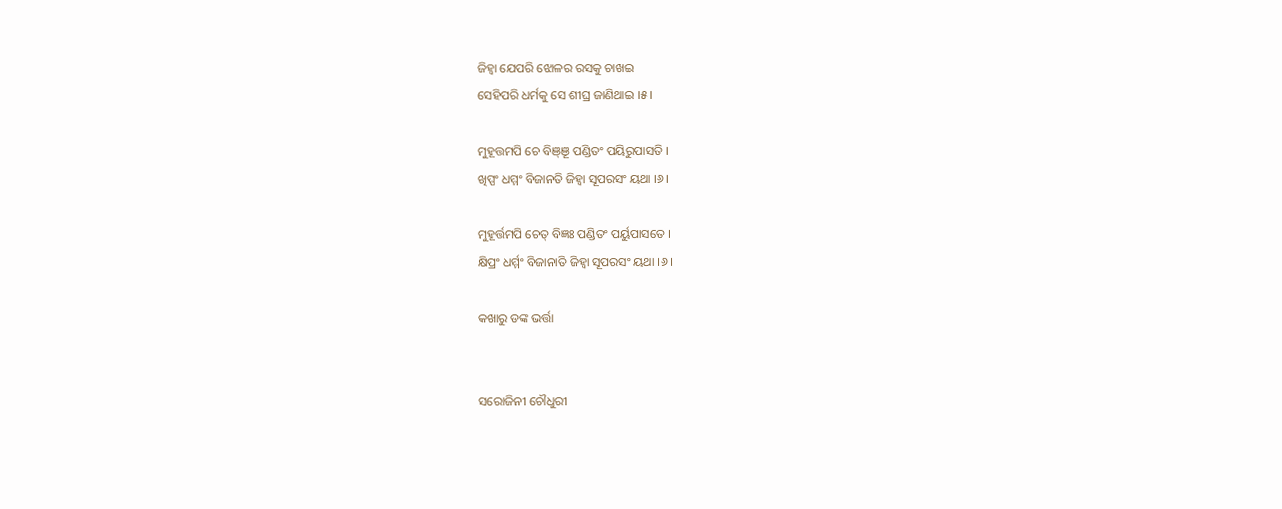ଜିହ୍ୱା ଯେପରି ଝୋଳର ରସକୁ ଚାଖଇ
ସେହିପରି ଧର୍ମକୁ ସେ ଶୀଘ୍ର ଜାଣିଥାଇ ।୫।

ମୁହୂତ୍ତମପି ଚେ ବିଞ୍ଞୂ ପଣ୍ଡିତଂ ପୟିରୁପାସତି ।
ଖିପ୍ପଂ ଧମ୍ମଂ ବିଜାନତି ଜିହ୍ୱା ସୂପରସଂ ୟଥା ।୬।

ମୁହୂର୍ତ୍ତମପି ଚେତ୍ ବିଜ୍ଞଃ ପଣ୍ଡିତଂ ପର୍ୟୁପାସତେ ।
କ୍ଷିପ୍ରଂ ଧର୍ମ୍ମଂ ବିଜାନାତି ଜିହ୍ୱା ସୂପରସଂ ୟଥା ।୬।

କଖାରୁ ଡଙ୍କ ଭର୍ତ୍ତା


ସରୋଜିନୀ ଚୌଧୁରୀ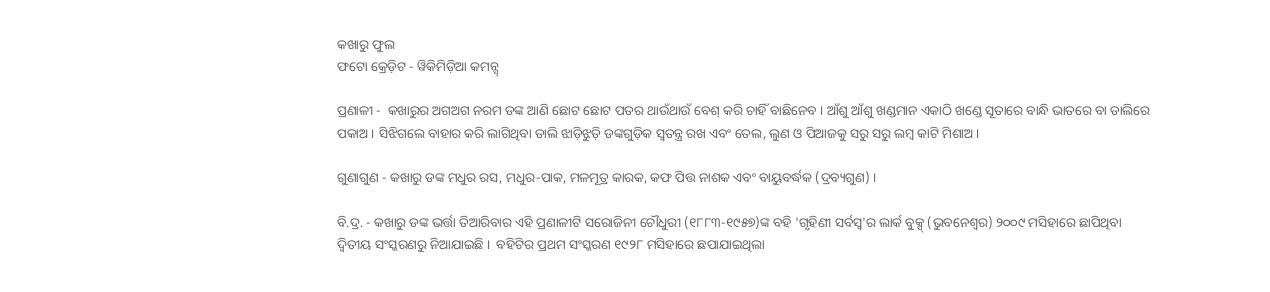କଖାରୁ ଫୁଲ
ଫଟୋ କ୍ରେଡ଼ିଟ - ୱିକିମିଡ଼ିଆ କମନ୍ସ୍

ପ୍ରଣାଳୀ -  କଖାରୁର ଅଗଅଗ ନରମ ଡଙ୍କ ଆଣି ଛୋଟ ଛୋଟ ପତର ଥାଉଁଥାଉଁ ବେଶ୍ କରି ଚାହିଁ ବାଛିନେବ । ଆଁଶୁ ଆଁଶୁ ଖଣ୍ଡମାନ ଏକାଠି ଖଣ୍ଡେ ସୂତାରେ ବାନ୍ଧି ଭାତରେ ବା ଡାଲିରେ ପକାଅ । ସିଝିଗଲେ ବାହାର କରି ଲାଗିଥିବା ଡାଲି ଝାଡ଼ିଝୁଡ଼ି ଡଙ୍କଗୁଡ଼ିକ ସ୍ୱତନ୍ତ୍ର ରଖ ଏବଂ ତେଲ, ଲୁଣ ଓ ପିଆଜକୁ ସରୁ ସରୁ ଲମ୍ବ କାଟି ମିଶାଅ ।

ଗୁଣାଗୁଣ - କଖାରୁ ଡଙ୍କ ମଧୁର ରସ, ମଧୁର-ପାକ, ମଳମୂତ୍ର କାରକ, କଫ ପିତ୍ତ ନାଶକ ଏବଂ ବାୟୁବର୍ଦ୍ଧକ (ଦ୍ରବ୍ୟଗୁଣ) ।

ବି.ଦ୍ର. - କଖାରୁ ଡଙ୍କ ଭର୍ତ୍ତା ତିଆରିବାର ଏହି ପ୍ରଣାଳୀଟି ସରୋଜିନୀ ଚୌଧୁରୀ (୧୮୮୩-୧୯୫୭)ଙ୍କ ବହି 'ଗୃହିଣୀ ସର୍ବସ୍ୱ'ର ଲାର୍କ ବୁକ୍ସ୍ (ଭୁବନେଶ୍ୱର) ୨୦୦୯ ମସିହାରେ ଛାପିଥିବା ଦ୍ୱିତୀୟ ସଂସ୍କରଣରୁ ନିଆଯାଇଛି ।  ବହିଟିର ପ୍ରଥମ ସଂସ୍କରଣ ୧୯୨୮ ମସିହାରେ ଛପାଯାଇଥିଲା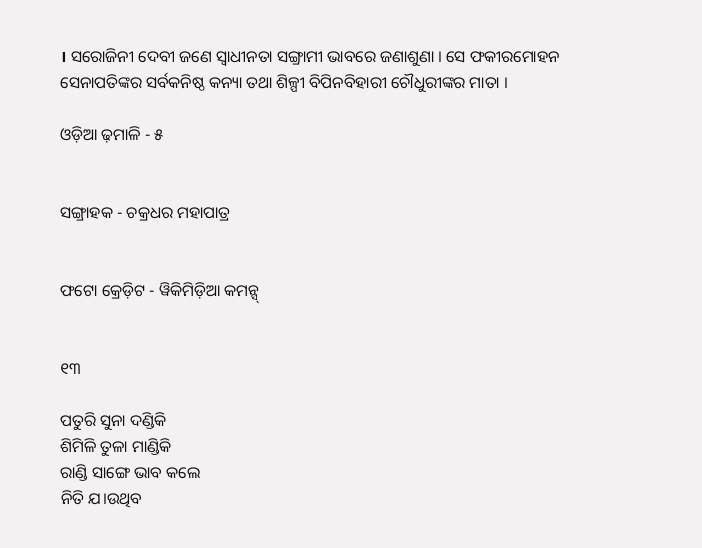। ସରୋଜିନୀ ଦେବୀ ଜଣେ ସ୍ୱାଧୀନତା ସଙ୍ଗ୍ରାମୀ ଭାବରେ ଜଣାଶୁଣା । ସେ ଫକୀରମୋହନ ସେନାପତିଙ୍କର ସର୍ବକନିଷ୍ଠ କନ୍ୟା ତଥା ଶିଳ୍ପୀ ବିପିନବିହାରୀ ଚୌଧୁରୀଙ୍କର ମାତା ।

ଓଡ଼ିଆ ଢ଼ମାଳି - ୫


ସଙ୍ଗ୍ରାହକ - ଚକ୍ରଧର ମହାପାତ୍ର


ଫଟୋ କ୍ରେଡ଼ିଟ - ୱିକିମିଡ଼ିଆ କମନ୍ସ୍


୧୩

ପତୁରି ସୁନା ଦଣ୍ଡିକି
ଶିମିଳି ତୁଳା ମାଣ୍ଡିକି
ରାଣ୍ଡି ସାଙ୍ଗେ ଭାବ କଲେ
ନିତି ଯ।ଉଥିବ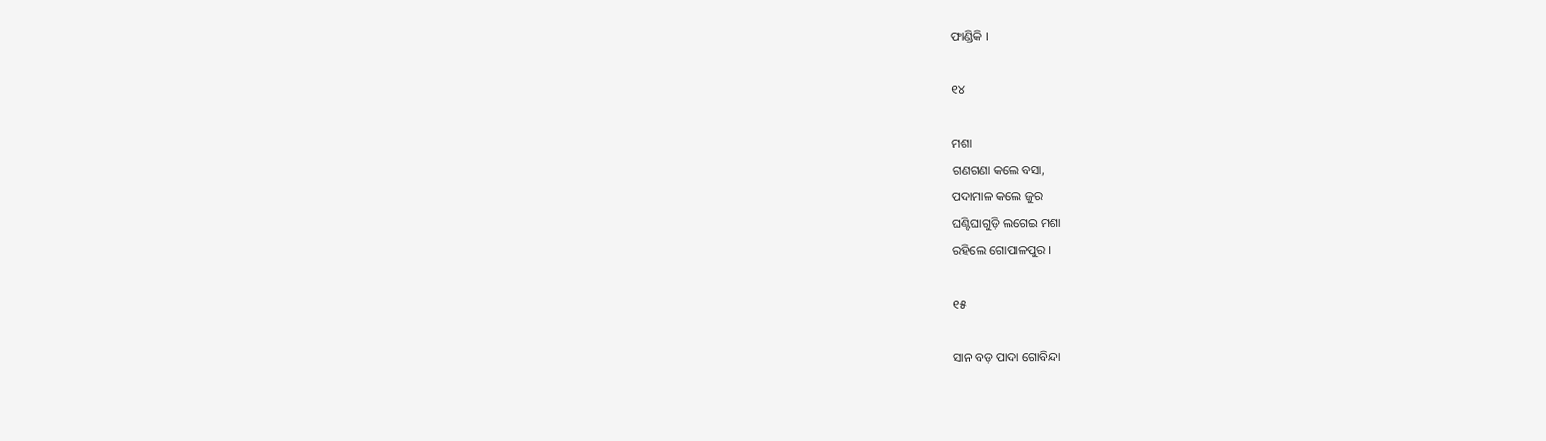ଫାଣ୍ଡିକି ।

୧୪

ମଶା
ଗଣଗଣା କଲେ ବସା,
ପଦାମାଳ କଲେ ଜୁର
ଘଣ୍ଟିଘାଗୁଡ଼ି ଲଗେଇ ମଶା
ରହିଲେ ଗୋପାଳପୁର ।

୧୫

ସାନ ବଡ଼ ପାଦା ଗୋବିନ୍ଦା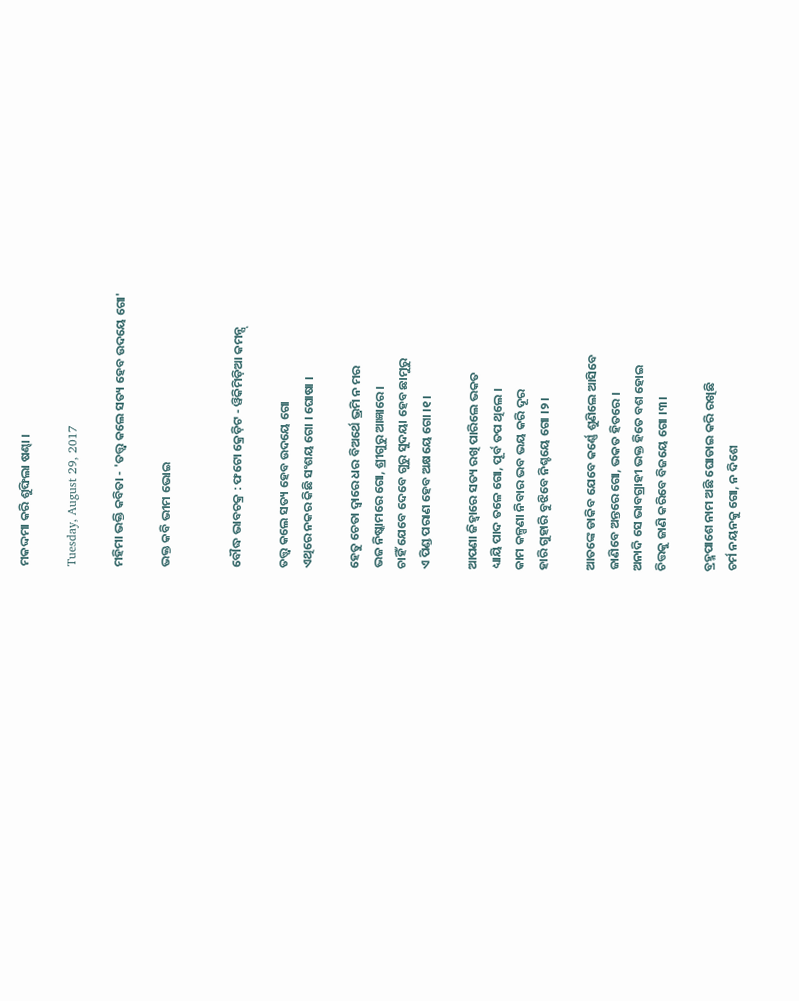ମକଦ୍ଦମା କରି ଶୁଙ୍ଘିଲା ଷଣ୍ଢା ।

Tuesday, August 29, 2017

ମହିମା ଭକ୍ତି କବିତା - 'ତତ୍ତ୍ୱ କଲେ ସତ୍ୟ ହେବ ଉଦୟେ ଗୋ'

ଭକ୍ତ କବି ଭୀମ ଭୋଇ


ବୌଦ୍ଧ ଭାବଚକ୍ର : ଫଟୋ କ୍ରେଡ଼ିଟ - ୱିକିମିଡ଼ିଆ କମନ୍ସ୍

ତତ୍ତ୍ୱ କଲେ ସତ୍ୟ ହେବ ଉଦୟେ ଗୋ
ଏଥିରେ ନକର କିଛି ସଂଶୟ ଗୋ । ଘୋଷା ।

ହେତୁ ଚେତା ଦ୍ୱାରେ ଧର ବିଅର୍ଥେ ଭ୍ରମି ନ ମର
ଭଜ ନିଷ୍କାମରେ ଗୋ, ଶ୍ରୀଗୁରୁ ଆଜ୍ଞାରେ ।
ଚାହିଁ ଯେବେ ଦେବେ ଗୁରୁ ସୁଦୟା ହେବ ଛାମୁରୁ
ଏ ପିଣ୍ଡ ପରାଣ ହେବ ଅକ୍ଷୟେ ଗୋ ।୧।

ଆପଣା ଜିହ୍ୱାରେ ସତ୍ୟ ରଖି ପାରିଲେ ଭକତ
ଧ୍ୟାୟି ପାଦ ତଳେ ଗୋ, ପୂର୍ବ ତପ ଥିଲେ ।
କାମ କଳ୍ପଣା ନିବାର ଭବ ଭୟ କରି ଦୂର
ହାରି ଗୁହାରି ବୁଝିବେ ନିଶ୍ଚୟେ ଗୋ ।୨।

ଆତଙ୍କେ ଡାକିବ ଯେବେ କର୍ଣ୍ଣେ ଶୁଣିଲେ ଆସିବେ
ଜାଣିବେ ଅନ୍ତରେ ଗୋ, ଭକତ ହିତରେ ।
ଅନାଦି ସେ ଭାବଗ୍ରାହୀ ଭକ୍ତ ହିତେ ବଶ ହୋଇ
ଚିତ୍ତକୁ ଜାଣି କରିବେ ବିଜୟେ ଗୋ ।୩।

ବ୍ରହ୍ମପାଶେ ନାମ ଅଛି ଘୋଡାଇ କରି ରଖିଛି
ଚର୍ମ ନୟନକୁ ଗୋ, ନ ଦିଶେ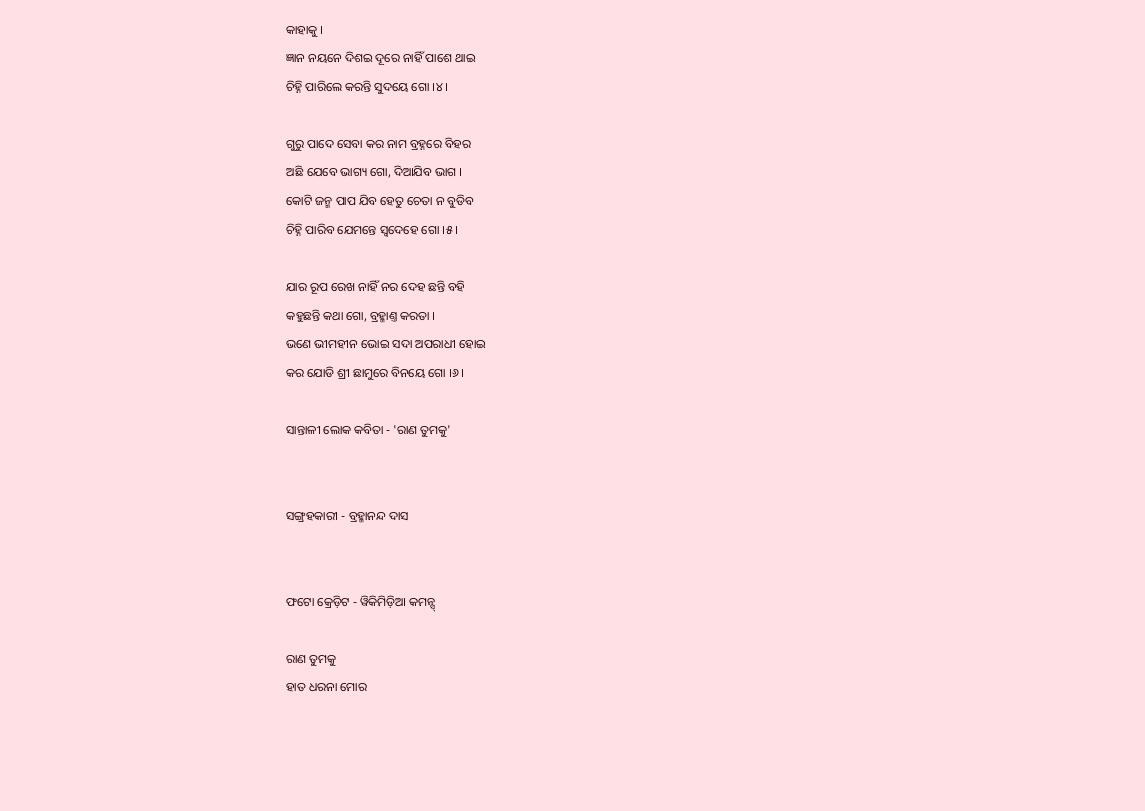କାହାକୁ ।
ଜ୍ଞାନ ନୟନେ ଦିଶଇ ଦୂରେ ନାହିଁ ପାଶେ ଥାଇ
ଚିହ୍ନି ପାରିଲେ କରନ୍ତି ସୁଦୟେ ଗୋ ।୪।

ଗୁରୁ ପାଦେ ସେବା କର ନାମ ବ୍ରହ୍ନରେ ବିହର
ଅଛି ଯେବେ ଭାଗ୍ୟ ଗୋ, ଦିଆଯିବ ଭାଗ ।
କୋଟି ଜନ୍ମ ପାପ ଯିବ ହେତୁ ଚେତା ନ ବୁଡିବ
ଚିହ୍ନି ପାରିବ ଯେମନ୍ତେ ସ୍ୱଦେହେ ଗୋ ।୫।

ଯାର ରୂପ ରେଖ ନାହିଁ ନର ଦେହ ଛନ୍ତି ବହି
କହୁଛନ୍ତି କଥା ଗୋ, ବ୍ରହ୍ମାଣ୍ତ କରତା ।
ଭଣେ ଭୀମହୀନ ଭୋଇ ସଦା ଅପରାଧୀ ହୋଇ
କର ଯୋଡି ଶ୍ରୀ ଛାମୁରେ ବିନୟେ ଗୋ ।୬।

ସାନ୍ତାଳୀ ଲୋକ କବିତା - 'ରାଣ ତୁମକୁ'


ସଙ୍ଗ୍ରହକାରୀ - ବ୍ରହ୍ମାନନ୍ଦ ଦାସ


ଫଟୋ କ୍ରେଡ଼ିଟ - ୱିକିମିଡ଼ିଆ କମନ୍ସ୍

ରାଣ ତୁମକୁ
ହାତ ଧରନା ମୋର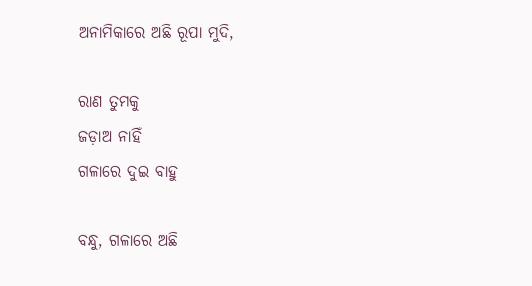ଅନାମିକାରେ ଅଛି ରୂପା ମୁଦି,

ରାଣ ତୁମକୁ
ଜଡ଼ାଅ ନାହିଁ
ଗଳାରେ ଦୁଇ ବାହୁ

ବନ୍ଧୁ, ଗଳାରେ ଅଛି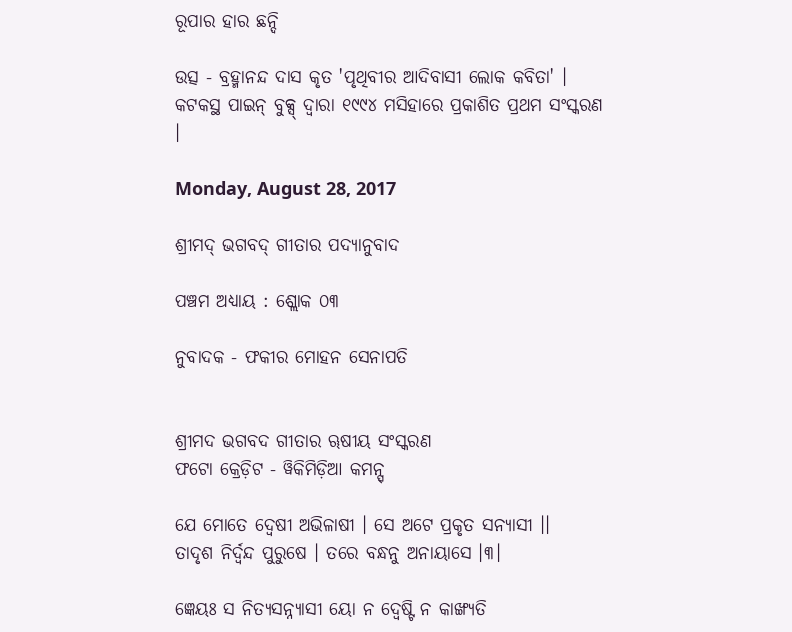ରୂପାର ହାର ଛନ୍ଦି

ଉତ୍ସ - ବ୍ରହ୍ମାନନ୍ଦ ଦାସ କୃତ 'ପୃଥିବୀର ଆଦିବାସୀ ଲୋକ କବିତା' । କଟକସ୍ଥ ପାଇନ୍ ବୁକ୍ସ୍ ଦ୍ୱାରା ୧୯୯୪ ମସିହାରେ ପ୍ରକାଶିତ ପ୍ରଥମ ସଂସ୍କରଣ ।

Monday, August 28, 2017

ଶ୍ରୀମଦ୍ ଭଗବଦ୍ ଗୀତାର ପଦ୍ୟାନୁବାଦ

ପଞ୍ଚମ ଅଧ୍ୟାୟ : ଶ୍ଲୋକ ୦୩

ନୁବାଦକ - ଫକୀର ମୋହନ ସେନାପତି


ଶ୍ରୀମଦ ଭଗବଦ ଗୀତାର ୠଷୀୟ ସଂସ୍କରଣ
ଫଟୋ କ୍ରେଡ଼ିଟ - ୱିକିମିଡ଼ିଆ କମନ୍ସ୍

ଯେ ମୋତେ ଦ୍ୱେଷୀ ଅଭିଳାଷୀ । ସେ ଅଟେ ପ୍ରକୃତ ସନ୍ୟାସୀ ।।
ତାଦୃଶ ନିର୍ଦ୍ୱନ୍ଦ ପୁରୁଷେ । ତରେ ବନ୍ଧନୁ ଅନାୟାସେ ।୩।

ଜ୍ଞେୟଃ ସ ନିତ୍ୟସନ୍ନ୍ୟାସୀ ୟୋ ନ ଦ୍ୱେଷ୍ଟି ନ କାଙ୍ଖ୍ୟତି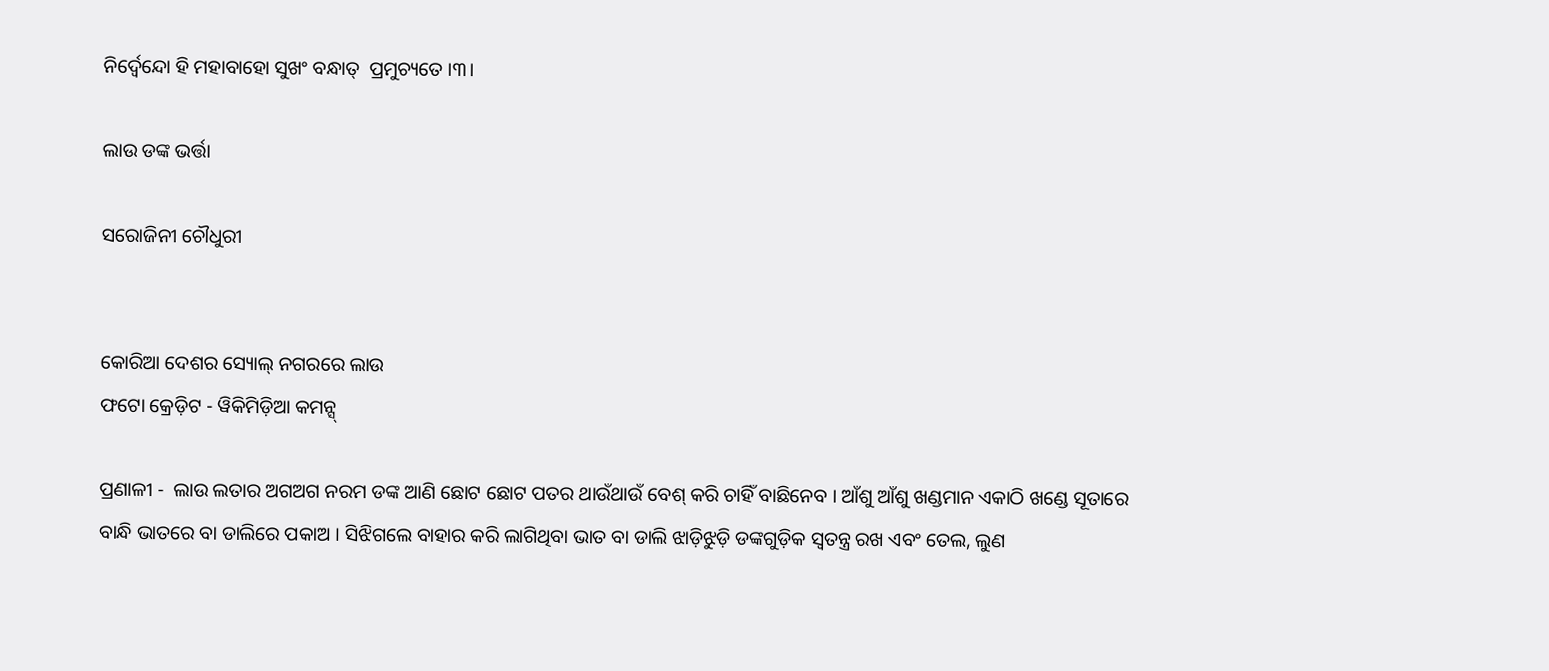ନିର୍ଦ୍ୱେନ୍ଦୋ ହି ମହାବାହୋ ସୁଖଂ ବନ୍ଧାତ୍  ପ୍ରମୁଚ୍ୟତେ ।୩।

ଲାଉ ଡଙ୍କ ଭର୍ତ୍ତା

ସରୋଜିନୀ ଚୌଧୁରୀ


କୋରିଆ ଦେଶର ସ୍ୟୋଲ୍ ନଗରରେ ଲାଉ
ଫଟୋ କ୍ରେଡ଼ିଟ - ୱିକିମିଡ଼ିଆ କମନ୍ସ୍

ପ୍ରଣାଳୀ -  ଲାଉ ଲତାର ଅଗଅଗ ନରମ ଡଙ୍କ ଆଣି ଛୋଟ ଛୋଟ ପତର ଥାଉଁଥାଉଁ ବେଶ୍ କରି ଚାହିଁ ବାଛିନେବ । ଆଁଶୁ ଆଁଶୁ ଖଣ୍ଡମାନ ଏକାଠି ଖଣ୍ଡେ ସୂତାରେ ବାନ୍ଧି ଭାତରେ ବା ଡାଲିରେ ପକାଅ । ସିଝିଗଲେ ବାହାର କରି ଲାଗିଥିବା ଭାତ ବା ଡାଲି ଝାଡ଼ିଝୁଡ଼ି ଡଙ୍କଗୁଡ଼ିକ ସ୍ୱତନ୍ତ୍ର ରଖ ଏବଂ ତେଲ, ଲୁଣ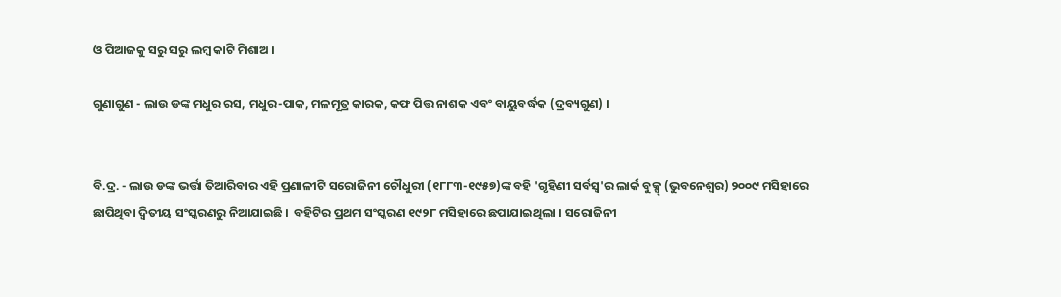ଓ ପିଆଜକୁ ସରୁ ସରୁ ଲମ୍ବ କାଟି ମିଶାଅ ।

ଗୁଣାଗୁଣ - ଲାଉ ଡଙ୍କ ମଧୁର ରସ, ମଧୁର-ପାକ, ମଳମୂତ୍ର କାରକ, କଫ ପିତ୍ତ ନାଶକ ଏବଂ ବାୟୁବର୍ଦ୍ଧକ (ଦ୍ରବ୍ୟଗୁଣ) ।


ବି.ଦ୍ର. - ଲାଉ ଡଙ୍କ ଭର୍ତ୍ତା ତିଆରିବାର ଏହି ପ୍ରଣାଳୀଟି ସରୋଜିନୀ ଚୌଧୁରୀ (୧୮୮୩-୧୯୫୭)ଙ୍କ ବହି 'ଗୃହିଣୀ ସର୍ବସ୍ୱ'ର ଲାର୍କ ବୁକ୍ସ୍ (ଭୁବନେଶ୍ୱର) ୨୦୦୯ ମସିହାରେ ଛାପିଥିବା ଦ୍ୱିତୀୟ ସଂସ୍କରଣରୁ ନିଆଯାଇଛି ।  ବହିଟିର ପ୍ରଥମ ସଂସ୍କରଣ ୧୯୨୮ ମସିହାରେ ଛପାଯାଇଥିଲା । ସରୋଜିନୀ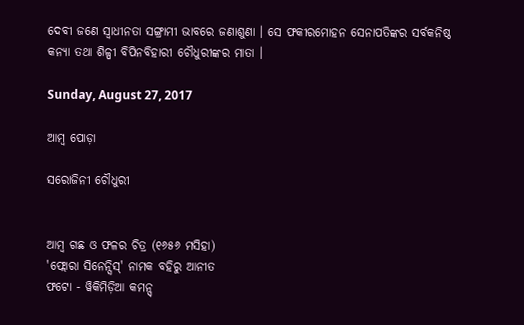ଦେବୀ ଜଣେ ସ୍ୱାଧୀନତା ସଙ୍ଗ୍ରାମୀ ଭାବରେ ଜଣାଶୁଣା । ସେ ଫକୀରମୋହନ ସେନାପତିଙ୍କର ସର୍ବକନିଷ୍ଠ କନ୍ୟା ତଥା ଶିଳ୍ପୀ ବିପିନବିହାରୀ ଚୌଧୁରୀଙ୍କର ମାତା ।

Sunday, August 27, 2017

ଆମ୍ବ ପୋଡ଼ା

ସରୋଜିନୀ ଚୌଧୁରୀ


ଆମ୍ବ ଗଛ ଓ ଫଳର ଚିତ୍ର (୧୬୫୬ ମସିହା)
'ଫ୍ଲୋରା ସିନେନ୍ସିସ୍' ନାମକ ବହିରୁ ଆନୀତ
ଫଟୋ - ୱିକିମିଡ଼ିଆ କମନ୍ସ୍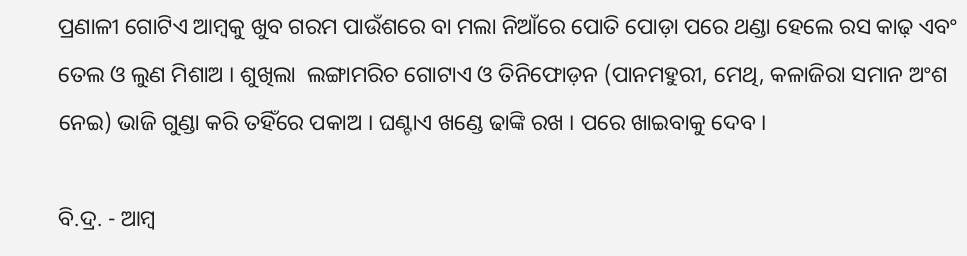ପ୍ରଣାଳୀ ଗୋଟିଏ ଆମ୍ବକୁ ଖୁବ ଗରମ ପାଉଁଶରେ ବା ମଲା ନିଆଁରେ ପୋତି ପୋଡ଼ା ପରେ ଥଣ୍ଡା ହେଲେ ରସ କାଢ଼ ଏବଂ ତେଲ ଓ ଲୁଣ ମିଶାଅ । ଶୁଖିଲା  ଲଙ୍ଗାମରିଚ ଗୋଟାଏ ଓ ତିନିଫୋଡ଼ନ (ପାନମହୁରୀ, ମେଥି, କଳାଜିରା ସମାନ ଅଂଶ ନେଇ) ଭାଜି ଗୁଣ୍ଡା କରି ତହିଁରେ ପକାଅ । ଘଣ୍ଟାଏ ଖଣ୍ଡେ ଢାଙ୍କି ରଖ । ପରେ ଖାଇବାକୁ ଦେବ ।

ବି.ଦ୍ର. - ଆମ୍ବ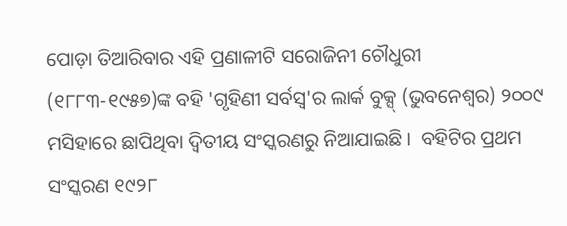ପୋଡ଼ା ତିଆରିବାର ଏହି ପ୍ରଣାଳୀଟି ସରୋଜିନୀ ଚୌଧୁରୀ (୧୮୮୩-୧୯୫୭)ଙ୍କ ବହି 'ଗୃହିଣୀ ସର୍ବସ୍ୱ'ର ଲାର୍କ ବୁକ୍ସ୍ (ଭୁବନେଶ୍ୱର) ୨୦୦୯ ମସିହାରେ ଛାପିଥିବା ଦ୍ୱିତୀୟ ସଂସ୍କରଣରୁ ନିଆଯାଇଛି ।  ବହିଟିର ପ୍ରଥମ ସଂସ୍କରଣ ୧୯୨୮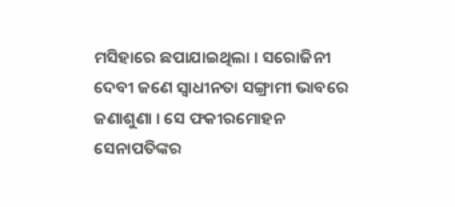ମସିହାରେ ଛପାଯାଇଥିଲା । ସରୋଜିନୀ ଦେବୀ ଜଣେ ସ୍ୱାଧୀନତା ସଙ୍ଗ୍ରାମୀ ଭାବରେ ଜଣାଶୁଣା । ସେ ଫକୀରମୋହନ ସେନାପତିଙ୍କର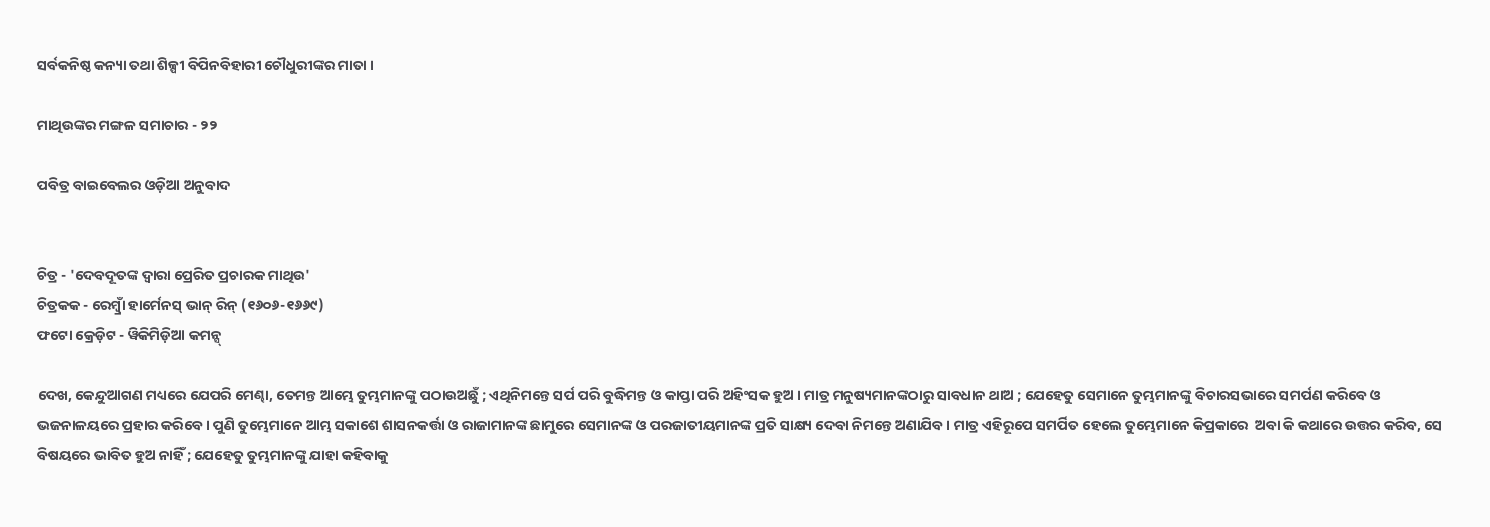ସର୍ବକନିଷ୍ଠ କନ୍ୟା ତଥା ଶିଳ୍ପୀ ବିପିନବିହାରୀ ଚୌଧୁରୀଙ୍କର ମାତା ।

ମାଥିଉଙ୍କର ମଙ୍ଗଳ ସମାଚାର - ୨୨

ପବିତ୍ର ବାଇବେଲର ଓଡ଼ିଆ ଅନୁବାଦ


ଚିତ୍ର - 'ଦେବଦୂତଙ୍କ ଦ୍ୱାରା ପ୍ରେରିତ ପ୍ରଚାରକ ମାଥିଉ'
ଚିତ୍ରକକ - ରେମ୍ବ୍ରାଁ ହାର୍ମେନସ୍ ଭାନ୍ ରିନ୍ (୧୬୦୬-୧୬୬୯)
ଫଟୋ କ୍ରେଡ଼ିଟ - ୱିକିମିଡ଼ିଆ କମନ୍ସ୍

ଦେଖ, କେନ୍ଦୁଆଗଣ ମଧ୍ୟରେ ଯେପରି ମେଣ୍ଢା, ତେମନ୍ତ ଆମ୍ଭେ ତୁମ୍ଭମାନଙ୍କୁ ପଠାଉଅଛୁଁ ; ଏଥିନିମନ୍ତେ ସର୍ପ ପରି ବୁଦ୍ଧିମନ୍ତ ଓ କାପ୍ତା ପରି ଅହିଂସକ ହୁଅ । ମାତ୍ର ମନୁଷ୍ୟମାନଙ୍କଠାରୁ ସାବଧାନ ଥାଅ ; ଯେହେତୁ ସେମାନେ ତୁମ୍ଭମାନଙ୍କୁ ବିଚାରସଭାରେ ସମର୍ପଣ କରିବେ ଓ ଭଜନାଳୟରେ ପ୍ରହାର କରିବେ । ପୁଣି ତୁମ୍ଭେମାନେ ଆମ୍ଭ ସକାଶେ ଶାସନକର୍ତ୍ତା ଓ ରାଜାମାନଙ୍କ ଛାମୁରେ ସେମାନଙ୍କ ଓ ପରଜାତୀୟମାନଙ୍କ ପ୍ରତି ସାକ୍ଷ୍ୟ ଦେବା ନିମନ୍ତେ ଅଣାଯିବ । ମାତ୍ର ଏହିରୂପେ ସମର୍ପିତ ହେଲେ ତୁମ୍ଭେମାନେ କିପ୍ରକାରେ  ଅବା କି କଥାରେ ଉତ୍ତର କରିବ, ସେ ବିଷୟରେ ଭାବିତ ହୁଅ ନାହିଁ ; ଯେହେତୁ ତୁମ୍ଭମାନଙ୍କୁ ଯାହା କହିବାକୁ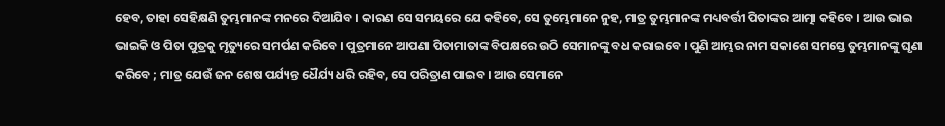ହେବ, ତାହା ସେହିକ୍ଷଣି ତୁମ୍ଭମାନଙ୍କ ମନରେ ଦିଆଯିବ । କାରଣ ସେ ସମୟରେ ଯେ କହିବେ, ସେ ତୁମ୍ଭେମାନେ ନୁହ, ମାତ୍ର ତୁମ୍ଭମାନଙ୍କ ମଧ୍ୟବର୍ତ୍ତୀ ପିତାଙ୍କର ଆତ୍ମା କହିବେ । ଆଉ ଭାଇ ଭାଇକି ଓ ପିତା ପୁତ୍ରକୁ ମୃତ୍ୟୁରେ ସମର୍ପଣ କରିବେ । ପୁତ୍ରମାନେ ଆପଣା ପିତାମାତାଙ୍କ ବିପକ୍ଷରେ ଉଠି ସେମାନଙ୍କୁ ବଧ କରାଇବେ । ପୁଣି ଆମ୍ଭର ନାମ ସକାଶେ ସମସ୍ତେ ତୁମ୍ଭମାନଙ୍କୁ ଘୃଣା କରିବେ ; ମାତ୍ର ଯେଉଁ ଜନ ଶେଷ ପର୍ଯ୍ୟନ୍ତ ଧୈର୍ଯ୍ୟ ଧରି ରହିବ, ସେ ପରିତ୍ରାଣ ପାଇବ । ଆଉ ସେମାନେ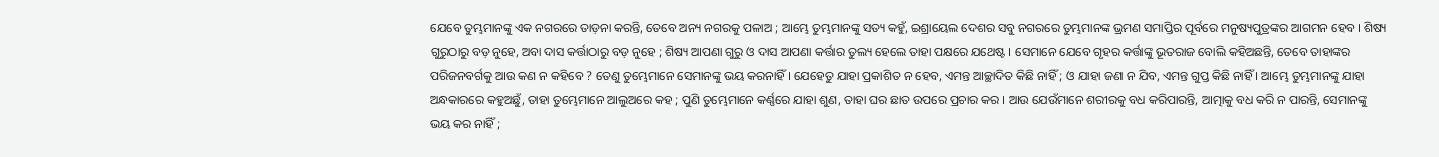ଯେବେ ତୁମ୍ଭମାନଙ୍କୁ ଏକ ନଗରରେ ତାଡ଼ନା କରନ୍ତି, ତେବେ ଅନ୍ୟ ନଗରକୁ ପଳାଅ ; ଆମ୍ଭେ ତୁମ୍ଭମାନଙ୍କୁ ସତ୍ୟ କହୁଁ, ଇଶ୍ରାୟେଲ ଦେଶର ସବୁ ନଗରରେ ତୁମ୍ଭମାନଙ୍କ ଭ୍ରମଣ ସମାପ୍ତିର ପୂର୍ବରେ ମନୁଷ୍ୟପୁତ୍ରଙ୍କର ଆଗମନ ହେବ । ଶିଷ୍ୟ ଗୁରୁଠାରୁ ବଡ଼ ନୁହେ, ଅବା ଦାସ କର୍ତ୍ତାଠାରୁ ବଡ଼ ନୁହେ ; ଶିଷ୍ୟ ଆପଣା ଗୁରୁ ଓ ଦାସ ଆପଣା କର୍ତ୍ତାର ତୁଲ୍ୟ ହେଲେ ତାହା ପକ୍ଷରେ ଯଥେଷ୍ଟ । ସେମାନେ ଯେବେ ଗୃହର କର୍ତ୍ତାଙ୍କୁ ଭୂତରାଜ ବୋଲି କହିଅଛନ୍ତି, ତେବେ ତାହାଙ୍କର ପରିଜନବର୍ଗକୁ ଆଉ କଣ ନ କହିବେ ? ତେଣୁ ତୁମ୍ଭେମାନେ‌ ସେମାନଙ୍କୁ ଭୟ କରନାହିଁ । ଯେହେତୁ ଯାହା ପ୍ରକାଶିତ ନ ହେବ, ଏମନ୍ତ ଆଚ୍ଛାଦିତ କିଛି ନାହିଁ ; ଓ ଯାହା ଜଣା ନ ଯିବ, ଏମନ୍ତ ଗୁପ୍ତ କିଛି ନାହିଁ । ଆମ୍ଭେ ତୁମ୍ଭମାନଙ୍କୁ ଯାହା ଅନ୍ଧକାରରେ କହୁଅଛୁଁ, ତାହା ତୁମ୍ଭେମାନେ ଆଲୁଅରେ କହ ; ପୁଣି ତୁମ୍ଭେମାନେ କର୍ଣ୍ଣରେ ଯାହା ଶୁଣ, ତାହା ଘର ଛାତ ଉପରେ ପ୍ରଚାର କର । ଆଉ ଯେଉଁମାନେ ଶରୀରକୁ ବଧ କରିପାରନ୍ତି, ଆତ୍ମାକୁ ବଧ କରି ନ ପାରନ୍ତି, ସେମାନଙ୍କୁ ଭୟ କର ନାହିଁ ;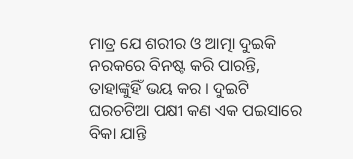ମାତ୍ର ଯେ ଶରୀର ଓ ଆତ୍ମା ଦୁଇକି ନରକରେ ବିନଷ୍ଟ କରି ପାରନ୍ତି, ତାହାଙ୍କୁହିଁ ଭୟ କର । ଦୁଇଟି ଘରଚଟିଆ ପକ୍ଷୀ କଣ ଏକ ପଇସାରେ ବିକା ଯାନ୍ତି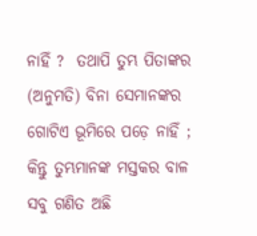ନାହିଁ ?  ତଥାପି ତୁମ୍ଭ ପିତାଙ୍କର (ଅନୁମତି) ବିନା ସେମାନଙ୍କର ଗୋଟିଏ ଭୂମିରେ ପଡ଼େ ନାହିଁ ; କିନ୍ତୁ ତୁମ୍ଭମାନଙ୍କ ମସ୍ତକର ବାଳ ସବୁ ଗଣିତ ଅଛି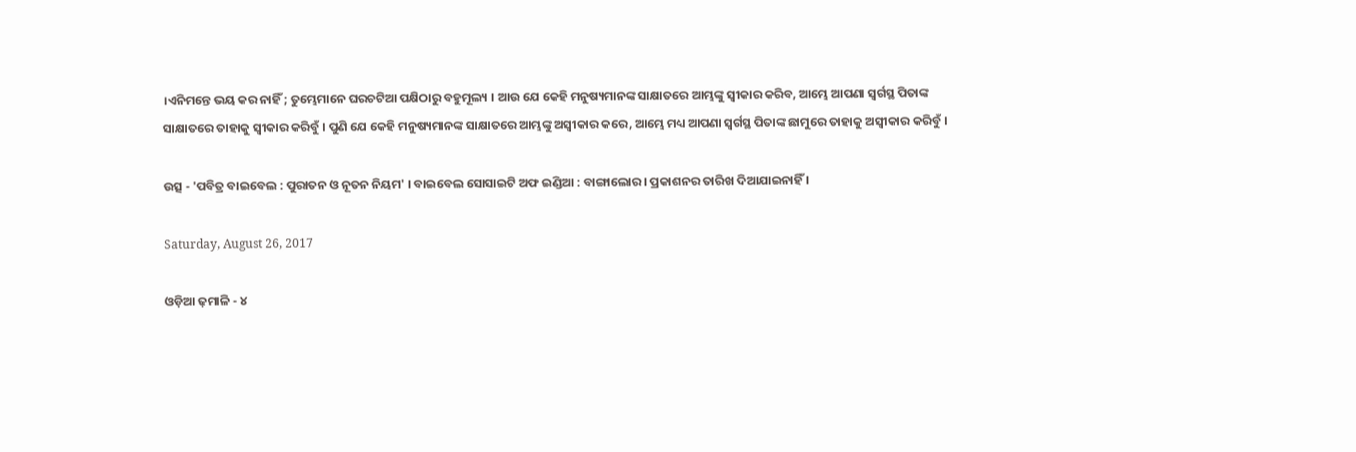।ଏନିମନ୍ତେ ଭୟ କର ନାହିଁ ; ତୁମ୍ଭେମାନେ ଘରଚଟିଆ ପକ୍ଷିଠାରୁ ବହୁମୂଲ୍ୟ । ଆଉ ଯେ କେହି ମନୁଷ୍ୟମାନଙ୍କ ସାକ୍ଷାତରେ ଆମ୍ଭଙ୍କୁ ସ୍ୱୀକାର କରିବ, ଆମ୍ଭେ ଆପଣା ସ୍ୱର୍ଗସ୍ଥ ପିତାଙ୍କ ସାକ୍ଷାତରେ ତାହାକୁ ସ୍ୱୀକାର କରିବୁଁ । ପୁଣି ଯେ କେହି ମନୁଷ୍ୟମାନଙ୍କ ସାକ୍ଷାତରେ ଆମ୍ଭଙ୍କୁ ଅସ୍ୱୀକାର କରେ, ଆମ୍ଭେ ମଧ୍ୟ ଆପଣା ସ୍ୱର୍ଗସ୍ଥ ପିତାଙ୍କ ଛାମୁରେ ତାହାକୁ ଅସ୍ୱୀକାର କରିବୁଁ ।

ଉତ୍ସ - 'ପବିତ୍ର ବାଇବେଲ : ପୁରାତନ ଓ ନୂତନ ନିୟମ' । ବାଇବେଲ ସୋସାଇଟି ଅଫ ଇଣ୍ଡିଆ : ବାଙ୍ଗାଲୋର । ପ୍ରକାଶନର ତାରିଖ ଦିଆଯାଇନାହିଁ ।

Saturday, August 26, 2017

ଓଡ଼ିଆ ଢ଼ମାଳି - ୪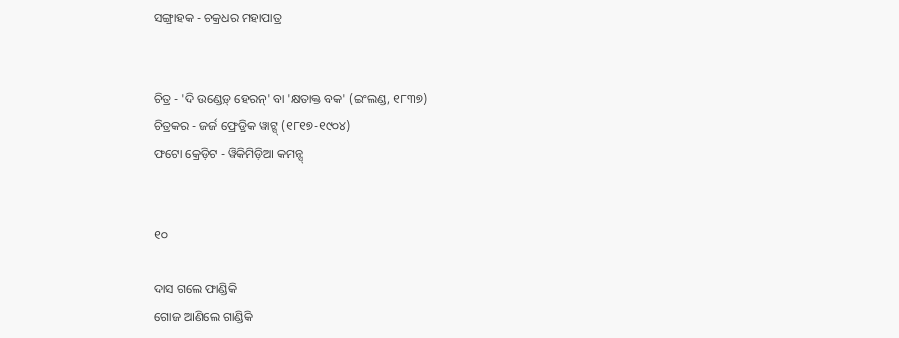ସଙ୍ଗ୍ରାହକ - ଚକ୍ରଧର ମହାପାତ୍ର


ଚିତ୍ର - 'ଦି ଉଣ୍ଡେଡ଼୍ ହେରନ୍' ବା 'କ୍ଷତାକ୍ତ ବକ' (ଇଂଲଣ୍ଡ, ୧୮୩୭)
ଚିତ୍ରକର - ଜର୍ଜ ଫ୍ରେଡ଼୍ରିକ ୱାଟ୍ସ୍ (୧୮୧୭-୧୯୦୪)
ଫଟୋ କ୍ରେଡ଼ିଟ - ୱିକିମିଡ଼ିଆ କମନ୍ସ୍


୧୦

ଦାସ ଗଲେ ଫାଣ୍ଡିକି
ଗୋଜ ଆଣିଲେ ଗାଣ୍ଡିକି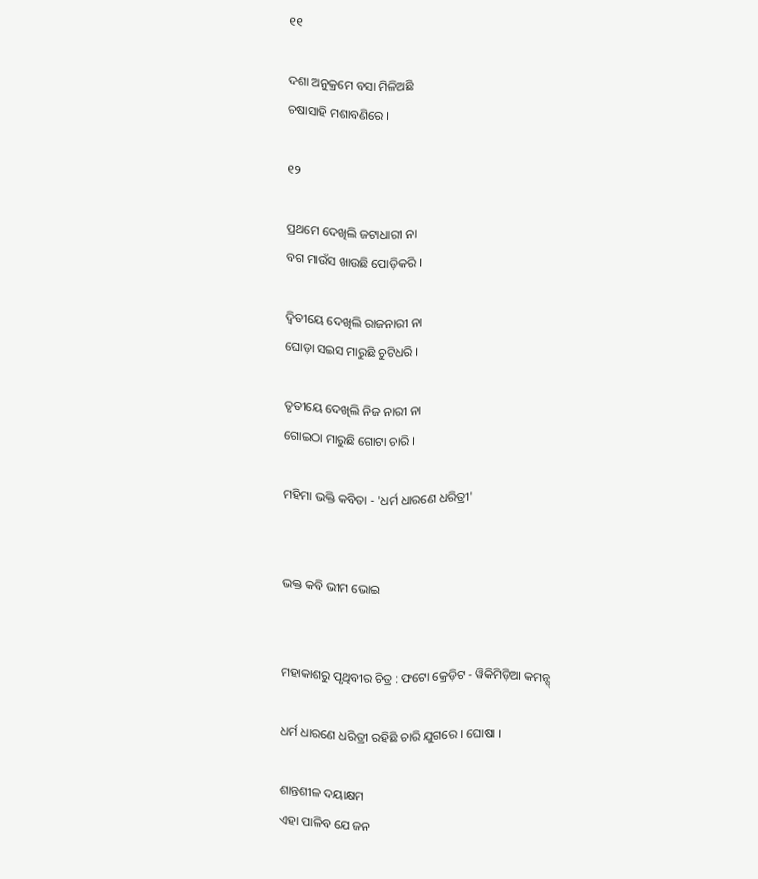୧୧

ଦଶା ଅନୁକ୍ରମେ ବସା ମିଳିଅଛି
ଚଷାସାହି ମଶାବଣିରେ ।

୧୨

ପ୍ରଥମେ ଦେଖିଲି ଜଟାଧାରୀ ନା
ବଗ ମାଉଁସ ଖାଉଛି ପୋଡ଼ିକରି ।

ଦ୍ୱିତୀୟେ ଦେଖିଲି ରାଜନାରୀ ନା
ଘୋଡ଼ା ସଇସ ମାରୁଛି ଚୁଟିଧରି ।

ତୃତୀୟେ ଦେଖିଲି ନିଜ ନାରୀ ନା
ଗୋଇଠା ମାରୁଛି ଗୋଟା ଚାରି ।

ମହିମା ଭକ୍ତି କବିତା - 'ଧର୍ମ ଧାରଣେ ଧରିତ୍ରୀ'


ଭକ୍ତ କବି ଭୀମ ଭୋଇ


ମହାକାଶରୁ ପୃଥିବୀର ଚିତ୍ର : ଫଟୋ କ୍ରେଡ଼ିଟ - ୱିକିମିଡ଼ିଆ କମନ୍ସ୍

ଧର୍ମ ଧାରଣେ ଧରିତ୍ରୀ ରହିଛି ଚାରି ଯୁଗରେ । ଘୋଷା ।

ଶାନ୍ତଶୀଳ ଦୟାକ୍ଷମ
ଏହା ପାଳିବ ଯେ ଜନ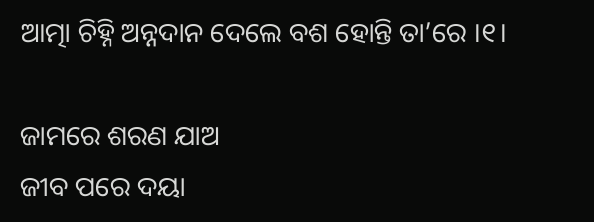ଆତ୍ମା ଚିହ୍ନି ଅନ୍ନଦାନ ଦେଲେ ବଶ ହୋନ୍ତି ତା’ରେ ।୧।

ଜାମରେ ଶରଣ ଯାଅ
ଜୀବ ପରେ ଦୟା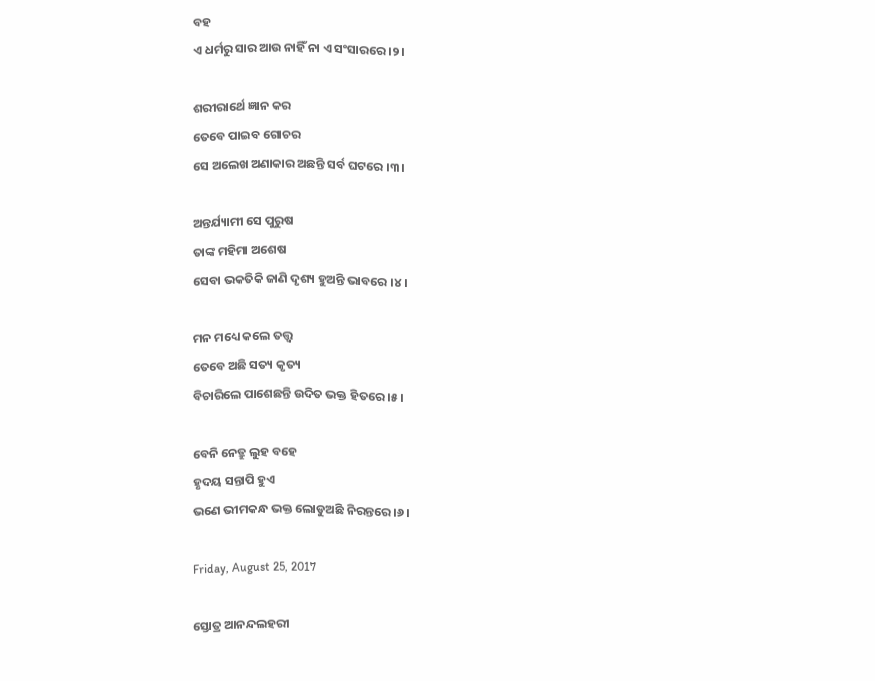ବହ
ଏ ଧର୍ମରୁ ସାର ଆଉ ନାହିଁ ନା ଏ ସଂସାରରେ ।୨।

ଶରୀରାର୍ଥେ ଜ୍ଞାନ କର
ତେବେ ପାଇବ ଗୋଚର
ସେ ଅଲେଖ ଅଣାକାର ଅଛନ୍ତି ସର୍ବ ଘଟରେ ।୩।

ଅନ୍ତର୍ଯ୍ୟାମୀ ସେ ପୁରୁଷ
ତାଙ୍କ ମହିମା ଅଶେଷ
ସେବା ଭକତିକି ଜାଣି ଦୃଶ୍ୟ ହୁଅନ୍ତି ଭାବରେ ।୪।

ମନ ମଧ୍ୟେ କଲେ ତତ୍ତ୍ୱ
ତେବେ ଅଛି ସତ୍ୟ କୃତ୍ୟ
ବିଚାରିଲେ ପାଶେଛନ୍ତି ଉଦିତ ଭକ୍ତ ହିତରେ ।୫।

ବେନି ନେତ୍ରୁ ଲୁହ ବହେ
ହୃଦୟ ସନ୍ତାପି ହୁଏ
ଭଣେ ଭୀମକନ୍ଧ ଭକ୍ତ ଲୋଡୁଅଛି ନିରନ୍ତରେ ।୬।

Friday, August 25, 2017

ସ୍ତୋତ୍ର ଆନନ୍ଦଲହରୀ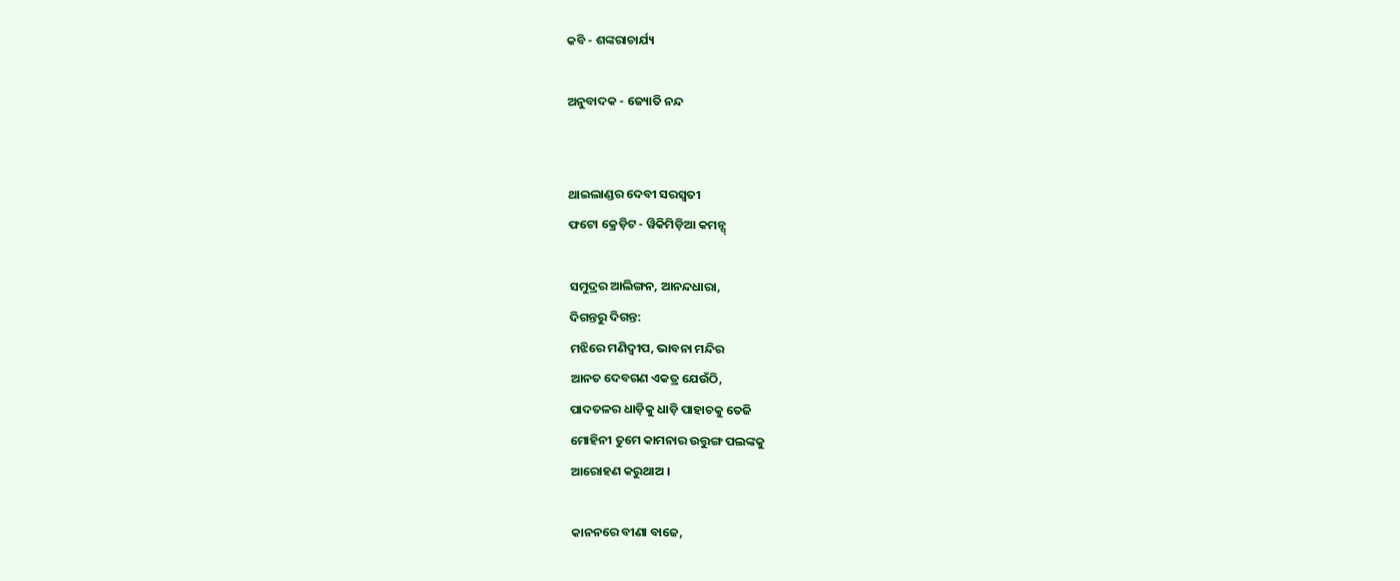କବି - ଶଙ୍କରାଚାର୍ଯ୍ୟ

ଅନୁବାଦକ - ଜ୍ୟୋତି ନନ୍ଦ


ଥାଇଲାଣ୍ଡର ଦେବୀ ସରସ୍ୱତୀ
ଫଟୋ କ୍ରେଡ଼ିଟ - ୱିକିମିଡ଼ିଆ କମନ୍ସ୍

ସମୁଦ୍ରର ଆଲିଙ୍ଗନ, ଆନନ୍ଦଧାରା,
ଦିଗନ୍ତରୁ ଦିଗନ୍ତ:
ମଝିରେ ମଣିଦ୍ୱୀପ, ଭାବନା ମନ୍ଦିର
ଆନତ ଦେବଗଣ ଏକତ୍ର ଯେଉଁଠି,
ପାଦତଳର ଧାଡ଼ିକୁ ଧାଡ଼ି ପାହାଚକୁ ତେଜି
ମୋହିନୀ ତୁମେ କାମନାର ଉତ୍ତୁଙ୍ଗ ପଲଙ୍କକୁ
ଆରୋହଣ କରୁଥାଅ ।

କାନନରେ ବୀଣା ବାଜେ,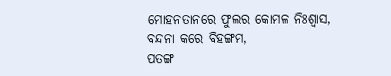ମୋହନତାନରେ ଫୁଲର କୋମଳ ନିଃଶ୍ୱାସ,
ବନ୍ଦନା କରେ ବିହଙ୍ଗମ,
ପତଙ୍ଗ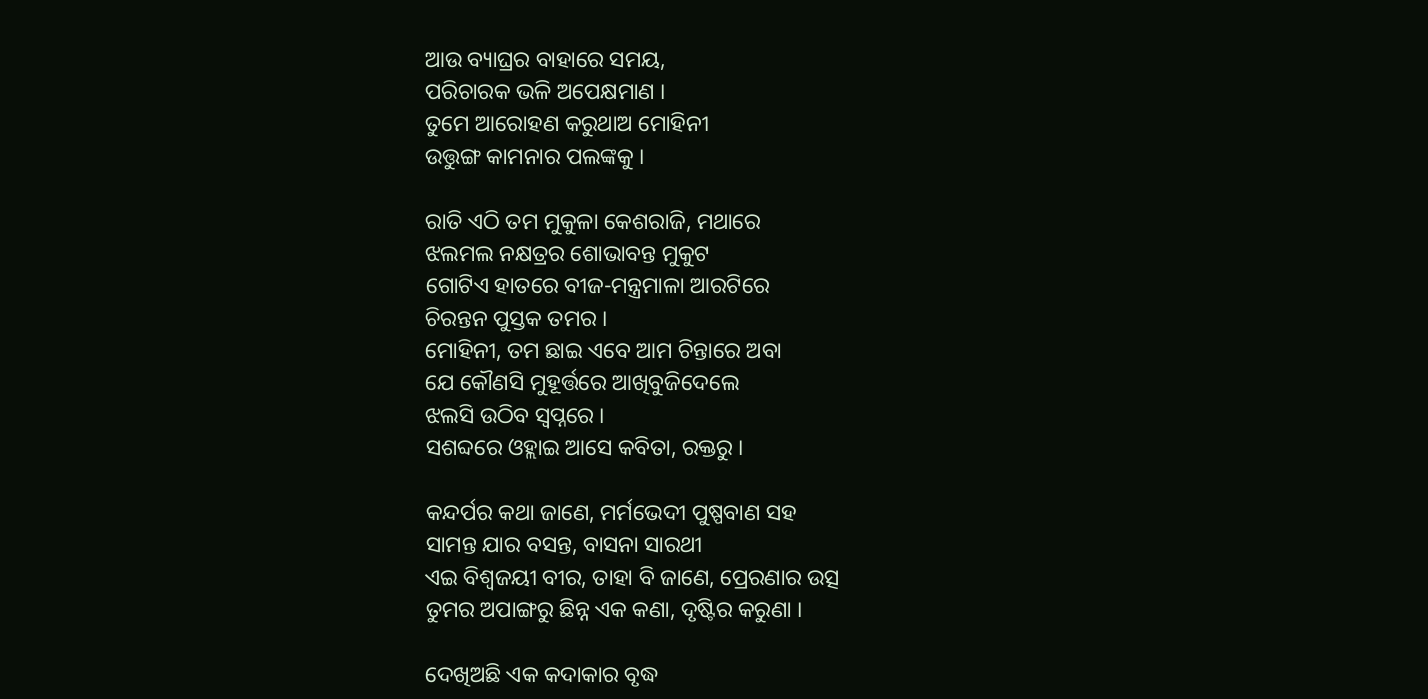ଆଉ ବ୍ୟାଘ୍ରର ବାହାରେ ସମୟ,
ପରିଚାରକ ଭଳି ଅପେକ୍ଷମାଣ ।
ତୁମେ ଆରୋହଣ କରୁଥାଅ ମୋହିନୀ
ଉତ୍ତୁଙ୍ଗ କାମନାର ପଲଙ୍କକୁ ।

ରାତି ଏଠି ତମ ମୁକୁଳା କେଶରାଜି, ମଥାରେ
ଝଲମଲ ନକ୍ଷତ୍ରର ଶୋଭାବନ୍ତ ମୁକୁଟ
ଗୋଟିଏ ହାତରେ ବୀଜ-ମନ୍ତ୍ରମାଳା ଆରଟିରେ
ଚିରନ୍ତନ ପୁସ୍ତକ ତମର ।
ମୋହିନୀ, ତମ ଛାଇ ଏବେ ଆମ ଚିନ୍ତାରେ ଅବା
ଯେ କୌଣସି ମୁହୂର୍ତ୍ତରେ ଆଖିବୁଜିଦେଲେ
ଝଲସି ଉଠିବ ସ୍ୱପ୍ନରେ ।
ସଶବ୍ଦରେ ଓହ୍ଲାଇ ଆସେ କବିତା, ରକ୍ତରୁ ।

କନ୍ଦର୍ପର କଥା ଜାଣେ, ମର୍ମଭେଦୀ ପୁଷ୍ପବାଣ ସହ
ସାମନ୍ତ ଯାର ବସନ୍ତ, ବାସନା ସାରଥୀ
ଏଇ ବିଶ୍ୱଜୟୀ ବୀର, ତାହା ବି ଜାଣେ, ପ୍ରେରଣାର ଉତ୍ସ
ତୁମର ଅପାଙ୍ଗରୁ ଛିନ୍ନ ଏକ କଣା, ଦୃଷ୍ଟିର କରୁଣା ।

ଦେଖିଅଛି ଏକ କଦାକାର ବୃଦ୍ଧ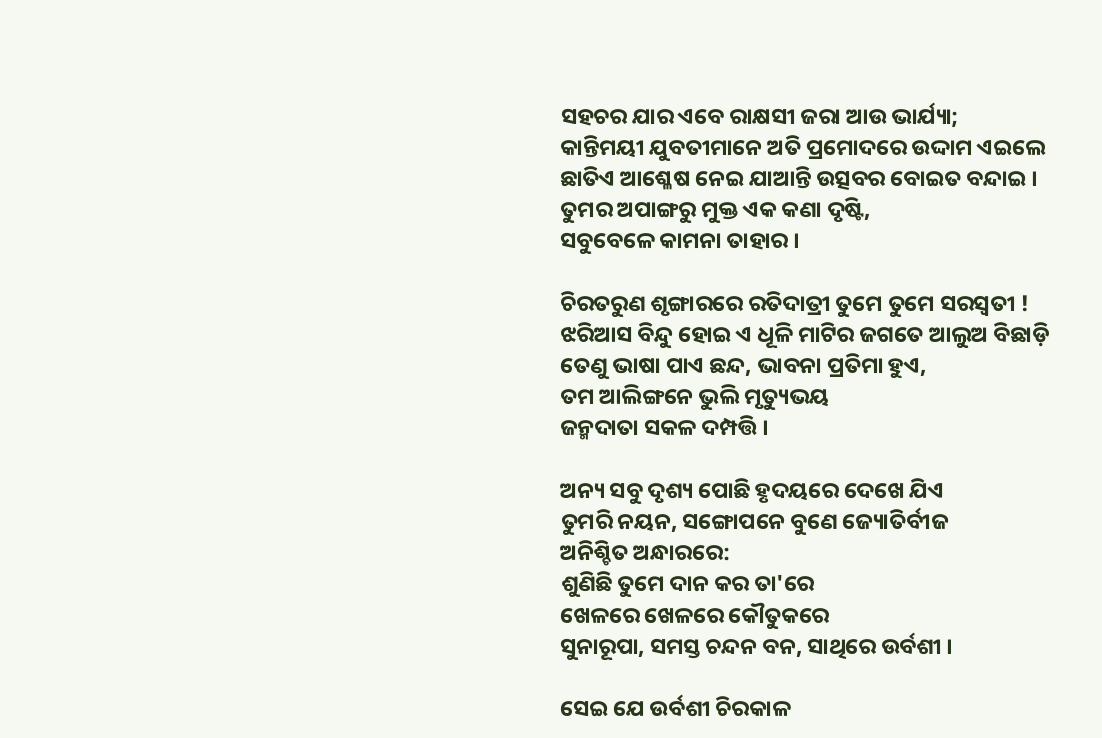ସହଚର ଯାର ଏବେ ରାକ୍ଷସୀ ଜରା ଆଉ ଭାର୍ଯ୍ୟା;
କାନ୍ତିମୟୀ ଯୁବତୀମାନେ ଅତି ପ୍ରମୋଦରେ ଉଦ୍ଦାମ ଏଇଲେ
ଛାତିଏ ଆଶ୍ଳେଷ ନେଇ ଯାଆନ୍ତି ଉତ୍ସବର ବୋଇତ ବନ୍ଦାଇ ।
ତୁମର ଅପାଙ୍ଗରୁ ମୁକ୍ତ ଏକ କଣା ଦୃଷ୍ଟି,
ସବୁବେଳେ କାମନା ତାହାର ।

ଚିରତରୁଣ ଶୃଙ୍ଗାରରେ ରତିଦାତ୍ରୀ ତୁମେ ତୁମେ ସରସ୍ୱତୀ !
ଝରିଆସ ବିନ୍ଦୁ ହୋଇ ଏ ଧୂଳି ମାଟିର ଜଗତେ ଆଲୁଅ ବିଛାଡ଼ି
ତେଣୁ ଭାଷା ପାଏ ଛନ୍ଦ, ଭାବନା ପ୍ରତିମା ହୁଏ,
ତମ ଆଲିଙ୍ଗନେ ଭୁଲି ମୃତ୍ୟୁଭୟ
ଜନ୍ମଦାତା ସକଳ ଦମ୍ପତ୍ତି ।

ଅନ୍ୟ ସବୁ ଦୃଶ୍ୟ ପୋଛି ହୃଦୟରେ ଦେଖେ ଯିଏ
ତୁମରି ନୟନ, ସଙ୍ଗୋପନେ ବୁଣେ ଜ୍ୟୋତିର୍ବୀଜ
ଅନିଶ୍ଚିତ ଅନ୍ଧାରରେ:
ଶୁଣିଛି ତୁମେ ଦାନ କର ତା'ରେ
ଖେଳରେ ଖେଳରେ କୌତୁକରେ
ସୁନାରୂପା, ସମସ୍ତ ଚନ୍ଦନ ବନ, ସାଥିରେ ଉର୍ବଶୀ ।

ସେଇ ଯେ ଉର୍ବଶୀ ଚିରକାଳ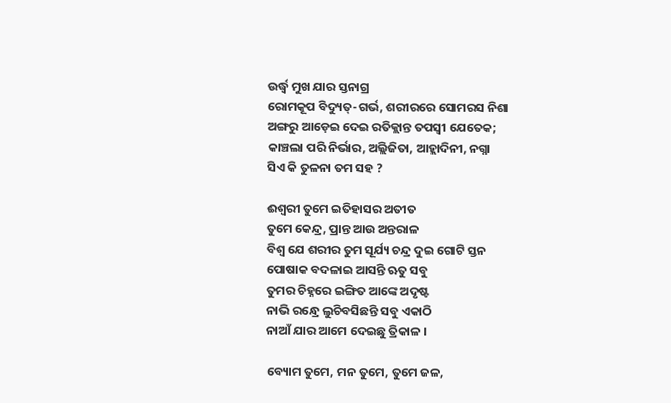ଉର୍ଦ୍ଧ୍ୱ ମୁଖ ଯାର ସ୍ତନାଗ୍ର
ରୋମକୂପ ବିଦ୍ୟୁତ୍-ଗର୍ଭ, ଶରୀରରେ ସୋମରସ ନିଶା
ଅଙ୍ଗରୁ ଆଡ଼େଇ ଦେଇ ରତିକ୍ଲାନ୍ତ ତପସ୍ୱୀ ଯେତେକ;
କାଞ୍ଚଲା ପରି ନିର୍ଭାର, ଅଲ୍ଲିଜିତା, ଆହ୍ଲାଦିନୀ, ନଗ୍ନା
ସିଏ କି ତୁଳନା ତମ ସହ ?

ଈଶ୍ୱରୀ ତୁମେ ଇତିହାସର ଅତୀତ
ତୁମେ କେନ୍ଦ୍ର, ପ୍ରାନ୍ତ ଆଉ ଅନ୍ତରାଳ
ବିଶ୍ୱ ଯେ ଶରୀର ତୁମ ସୂର୍ଯ୍ୟ ଚନ୍ଦ୍ର ଦୁଇ ଗୋଟି ସ୍ତନ
ପୋଷାକ ବଦଳାଇ ଆସନ୍ତି ଋତୁ ସବୁ
ତୁମର ଚିହ୍ନରେ ଇଙ୍ଗିତ ଆଙ୍କେ ଅଦୃଷ୍ଟ
ନାଭି ରନ୍ଧ୍ରେ ଲୁଚିବସିଛନ୍ତି ସବୁ ଏକାଠି
ନାଆଁ ଯାର ଆମେ ଦେଇଛୁ ତ୍ରିକାଳ ।

ବ୍ୟୋମ ତୁମେ, ମନ ତୁମେ, ତୁମେ ଜଳ,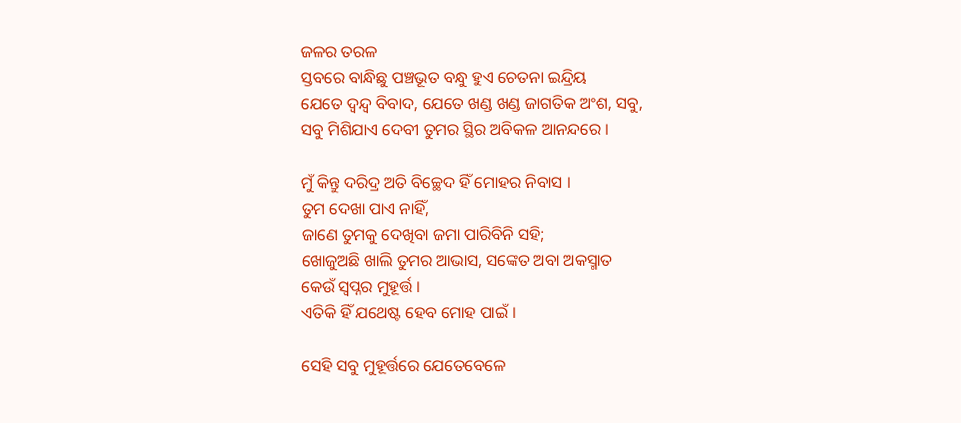ଜଳର ତରଳ
ସ୍ତବରେ ବାନ୍ଧିଛୁ ପଞ୍ଚଭୂତ ବନ୍ଧୁ ହୁଏ ଚେତନା ଇନ୍ଦ୍ରିୟ
ଯେତେ ଦ୍ୱନ୍ଦ୍ୱ ବିବାଦ, ଯେତେ ଖଣ୍ଡ ଖଣ୍ଡ ଜାଗତିକ ଅଂଶ, ସବୁ,
ସବୁ ମିଶିଯାଏ ଦେବୀ ତୁମର ସ୍ଥିର ଅବିକଳ ଆନନ୍ଦରେ ।

ମୁଁ କିନ୍ତୁ ଦରିଦ୍ର ଅତି ବିଚ୍ଛେଦ ହିଁ ମୋହର ନିବାସ ।
ତୁମ ଦେଖା ପାଏ ନାହିଁ,
ଜାଣେ ତୁମକୁ ଦେଖିବା ଜମା ପାରିବିନି ସହି;
ଖୋଜୁଅଛି ଖାଲି ତୁମର ଆଭାସ, ସଙ୍କେତ ଅବା ଅକସ୍ମାତ
କେଉଁ ସ୍ୱପ୍ନର ମୁହୂର୍ତ୍ତ ।
ଏତିକି ହିଁ ଯଥେଷ୍ଟ ହେବ ମୋହ ପାଇଁ ।

ସେହି ସବୁ ମୁହୂର୍ତ୍ତରେ ଯେତେବେଳେ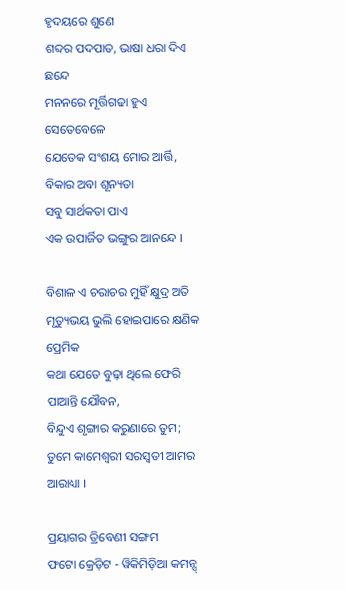ହୃଦୟରେ ଶୁଣେ
ଶବ୍ଦର ପଦପାତ, ଭାଷା ଧରା ଦିଏ ଛନ୍ଦେ
ମନନରେ ମୂର୍ତ୍ତିଗଢା ହୁଏ ସେତେବେଳେ
ଯେତେକ ସଂଶୟ ମୋର ଆର୍ତ୍ତି, ବିକାର ଅବା ଶୂନ୍ୟତା
ସବୁ ସାର୍ଥକତା ପାଏ
ଏକ ଉପାର୍ଜିତ ଭଙ୍ଗୁର ଆନନ୍ଦେ ।

ବିଶାଳ ଏ ଚରାଚର ମୁହିଁ କ୍ଷୁଦ୍ର ଅତି
ମୃତ୍ୟୁଭୟ ଭୁଲି ହୋଇପାରେ କ୍ଷଣିକ ପ୍ରେମିକ
କଥା ଯେତେ ବୁଢ଼ା ଥିଲେ ଫେରି ପାଆନ୍ତି ଯୌବନ,
ବିନ୍ଦୁଏ ଶୃଙ୍ଗାର କରୁଣାରେ ତୁମ;
ତୁମେ କାମେଶ୍ଵରୀ ସରସ୍ଵତୀ ଆମର ଆରାଧ୍ୟା ।

ପ୍ରୟାଗର ତ୍ରିବେଣୀ ସଙ୍ଗମ
ଫଟୋ କ୍ରେଡ଼ିଟ - ୱିକିମିଡ଼ିଆ କମନ୍ସ୍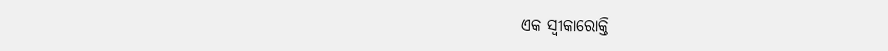ଏକ ସ୍ୱୀକାରୋକ୍ତି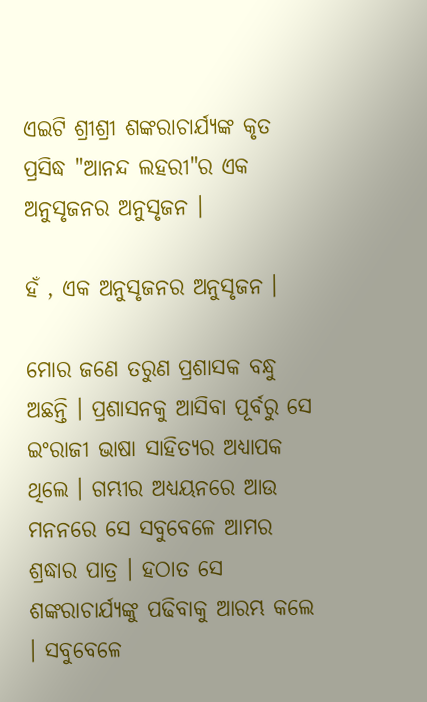ଏଇଟି ଶ୍ରୀଶ୍ରୀ ଶଙ୍କରାଚାର୍ଯ୍ୟଙ୍କ କୃତ ପ୍ରସିଦ୍ଧ "ଆନନ୍ଦ ଲହରୀ"ର ଏକ ଅନୁସୃଜନର ଅନୁସୃଜନ ।

ହଁ , ଏକ ଅନୁସୃଜନର ଅନୁସୃଜନ ।

ମୋର ଜଣେ ତରୁଣ ପ୍ରଶାସକ ବନ୍ଧୁ ଅଛନ୍ତି । ପ୍ରଶାସନକୁ ଆସିବା ପୂର୍ବରୁ ସେ ଇଂରାଜୀ ଭାଷା ସାହିତ୍ୟର ଅଧ୍ୟାପକ ଥିଲେ । ଗମ୍ଭୀର ଅଧ୍ୟୟନରେ ଆଉ ମନନରେ ସେ ସବୁବେଳେ ଆମର ଶ୍ରଦ୍ଧାର ପାତ୍ର । ହଠାତ ସେ ଶଙ୍କରାଚାର୍ଯ୍ୟଙ୍କୁ ପଢିବାକୁ ଆରମ୍ଭ କଲେ । ସବୁବେଳେ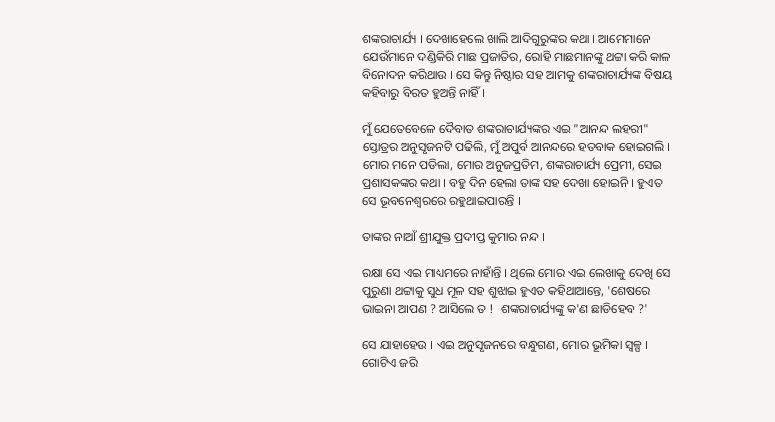ଶଙ୍କରାଚାର୍ଯ୍ୟ । ଦେଖାହେଲେ ଖାଲି ଆଦିଗୁରୁଙ୍କର କଥା । ଆମେମାନେ ଯେଉଁମାନେ ଦଣ୍ଡିକିରି ମାଛ ପ୍ରଜାତିର, ରୋହି ମାଛମାନଙ୍କୁ ଥଟ୍ଟା କରି କାଳ ବିନୋଦନ କରିଥାଉ । ସେ କିନ୍ତୁ ନିଷ୍ଠାର ସହ ଆମକୁ ଶଙ୍କରାଚାର୍ଯ୍ୟଙ୍କ ବିଷୟ କହିବାରୁ ବିରତ ହୁଅନ୍ତି ନାହିଁ ।

ମୁଁ ଯେତେବେଳେ ଦୈବାତ ଶଙ୍କରାଚାର୍ଯ୍ୟଙ୍କର ଏଇ "ଆନନ୍ଦ ଲହରୀ" ସ୍ତୋତ୍ରର ଅନୁସୃଜନଟି ପଢିଲି, ମୁଁ ଅପୁର୍ବ ଆନନ୍ଦରେ ହତବାକ ହୋଇଗଲି । ମୋର ମନେ ପଡିଲା, ମୋର ଅନୁଜପ୍ରତିମ, ଶଙ୍କରାଚାର୍ଯ୍ୟ ପ୍ରେମୀ, ସେଇ ପ୍ରଶାସକଙ୍କର କଥା । ବହୁ ଦିନ ହେଲା ତାଙ୍କ ସହ ଦେଖା ହୋଇନି । ହୁଏତ ସେ ଭୂବନେଶ୍ୱରରେ ରହୁଥାଇପାରନ୍ତି ।

ତାଙ୍କର ନାଆଁ ଶ୍ରୀଯୁକ୍ତ ପ୍ରଦୀପ୍ତ କୁମାର ନନ୍ଦ ।

ରକ୍ଷା ସେ ଏଇ ମାଧ୍ୟମରେ ନାହାଁନ୍ତି । ଥିଲେ ମୋର ଏଇ ଲେଖାକୁ ଦେଖି ସେ ପୁରୁଣା ଥଟ୍ଟାକୁ ସୁଧ ମୂଳ ସହ ଶୁଝାଇ ହୁଏତ କହିଥାଆନ୍ତେ, 'ଶେଷରେ ଭାଇନା ଆପଣ ? ଆସିଲେ ତ !  ଶଙ୍କରାଚାର୍ଯ୍ୟଙ୍କୁ କ'ଣ ଛାଡିହେବ ?'

ସେ ଯାହାହେଉ । ଏଇ ଅନୁସୃଜନରେ ବନ୍ଧୁଗଣ, ମୋର ଭୂମିକା ସ୍ୱଳ୍ପ । ଗୋଟିଏ ଜରି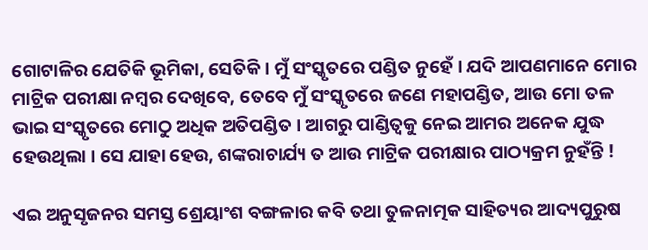ଗୋଟାଳିର ଯେତିକି ଭୂମିକା, ସେତିକି । ମୁଁ ସଂସ୍କୃତରେ ପଣ୍ଡିତ ନୁହେଁ । ଯଦି ଆପଣମାନେ ମୋର ମାଟ୍ରିକ ପରୀକ୍ଷା ନମ୍ବର ଦେଖିବେ, ତେବେ ମୁଁ ସଂସ୍କୃତରେ ଜଣେ ମହାପଣ୍ଡିତ, ଆଉ ମୋ ତଳ ଭାଇ ସଂସ୍କୃତରେ ମୋଠୁ ଅଧିକ ଅତିପଣ୍ଡିତ । ଆଗରୁ ପାଣ୍ଡିତ୍ୱକୁ ନେଇ ଆମର ଅନେକ ଯୁଦ୍ଧ ହେଉଥିଲା । ସେ ଯାହା ହେଉ, ଶଙ୍କରାଚାର୍ଯ୍ୟ ତ ଆଉ ମାଟ୍ରିକ ପରୀକ୍ଷାର ପାଠ୍ୟକ୍ରମ ନୁହଁନ୍ତି !

ଏଇ ଅନୁସୃଜନର ସମସ୍ତ ଶ୍ରେୟାଂଶ ବଙ୍ଗଳାର କବି ତଥା ତୁଳନାତ୍ମକ ସାହିତ୍ୟର ଆଦ୍ୟପୁରୁଷ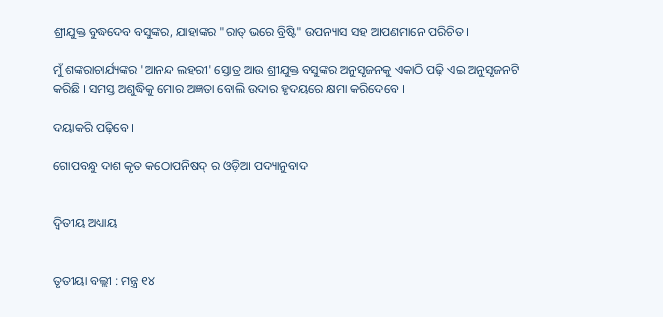ଶ୍ରୀଯୁକ୍ତ ବୁଦ୍ଧଦେବ ବସୁଙ୍କର, ଯାହାଙ୍କର "ରାତ୍ ଭରେ ବ୍ରିଷ୍ଟି" ଉପନ୍ୟାସ ସହ ଆପଣମାନେ ପରିଚିତ ।

ମୁଁ ଶଙ୍କରାଚାର୍ଯ୍ୟଙ୍କର 'ଆନନ୍ଦ ଲହରୀ' ସ୍ତୋତ୍ର ଆଉ ଶ୍ରୀଯୁକ୍ତ ବସୁଙ୍କର ଅନୁସୃଜନକୁ ଏକାଠି ପଢ଼ି ଏଇ ଅନୁସୃଜନଟି କରିଛି । ସମସ୍ତ ଅଶୁଦ୍ଧିକୁ ମୋର ଅଜ୍ଞତା ବୋଲି ଉଦାର ହୃଦୟରେ କ୍ଷମା କରିଦେବେ ।

ଦୟାକରି ପଢ଼ିବେ ।

ଗୋପବନ୍ଧୁ ଦାଶ କୃତ କଠୋପନିଷଦ୍ ର ଓଡ଼ିଆ ପଦ୍ୟାନୁବାଦ


ଦ୍ୱିତୀୟ ଅଧ୍ୟାୟ


ତୃତୀୟା ବଲ୍ଲୀ : ମନ୍ତ୍ର ୧୪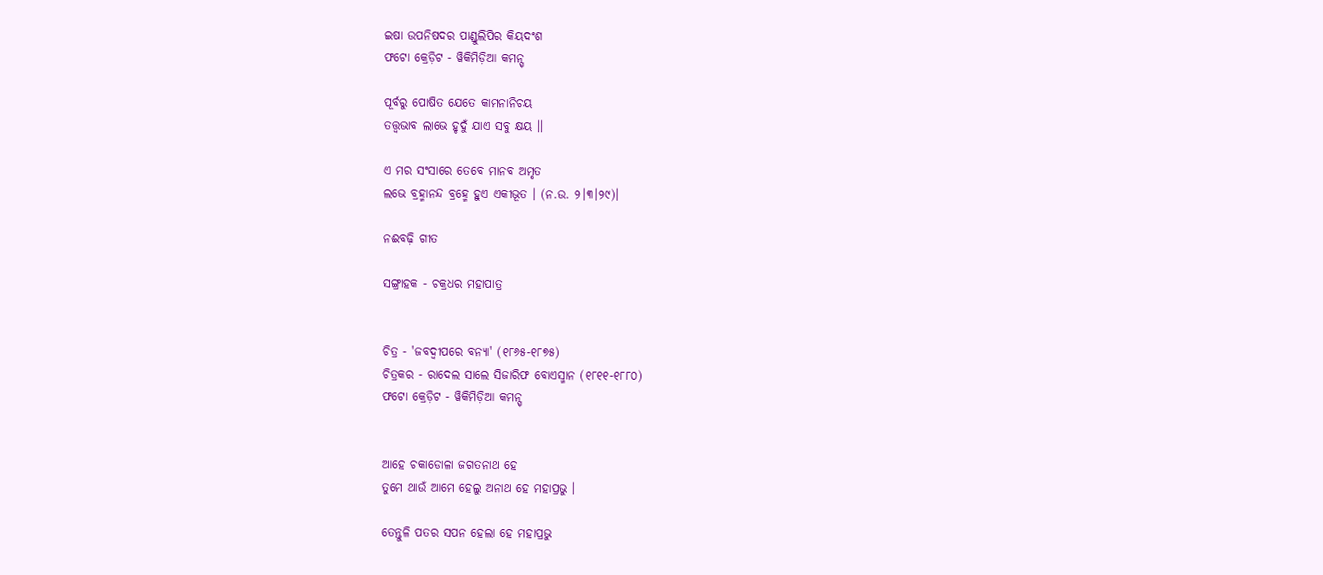ଇଷା ଉପନିଷଦର ପାଣ୍ଡୁଲିପିର କିୟଦଂଶ
ଫଟୋ କ୍ରେଡ଼ିଟ - ୱିକିମିଡ଼ିଆ କମନ୍ସ୍

ପୂର୍ବରୁ ପୋଷିତ ଯେତେ କାମନାନିଚୟ
ତତ୍ତ୍ୱଭାବ ଲାଭେ ହୃଦୁଁ ଯାଏ ସବୁ କ୍ଷୟ ।।

ଏ ମର ସଂସାରେ ତେବେ ମାନବ ଅମୃତ
ଲଭେ ବ୍ରହ୍ମାନନ୍ଦ ବ୍ରହ୍ମେ ହୁଏ ଏକୀଭୂତ । (ନ.ଉ. ୨।୩।୨୯)।

ନଈବଢ଼ି ଗୀତ

ସଙ୍ଗ୍ରାହକ - ଚକ୍ରଧର ମହାପାତ୍ର


ଚିତ୍ର - 'ଜବଦ୍ୱୀପରେ ବନ୍ୟା' (୧୮୬୫-୧୮୭୫)
ଚିତ୍ରକର - ରାଦେଲ ସାଲେ ସିଜାରିଫ ବୋଏସ୍ମାନ (୧୮୧୧-୧୮୮୦)
ଫଟୋ କ୍ରେଡ଼ିଟ - ୱିକିମିଡ଼ିଆ କମନ୍ସ୍


ଆହେ ଚକାଡୋଳା ଜଗତନାଥ ହେ
ତୁମେ ଥାଉଁ ଆମେ ହେଲୁ ଅନାଥ ହେ ମହାପ୍ରଭୁ ।

ତେନ୍ତୁଳି ପତର ସପନ ହେଲା ହେ ମହାପ୍ରଭୁ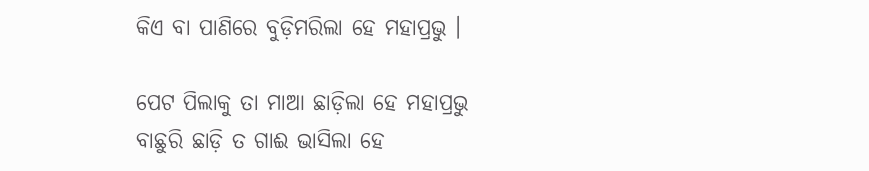କିଏ ବା ପାଣିରେ ବୁଡ଼ିମରିଲା ହେ ମହାପ୍ରଭୁ ।

ପେଟ ପିଲାକୁ ତା ମାଆ ଛାଡ଼ିଲା ହେ ମହାପ୍ରଭୁ
ବାଛୁରି ଛାଡ଼ି ତ ଗାଈ ଭାସିଲା ହେ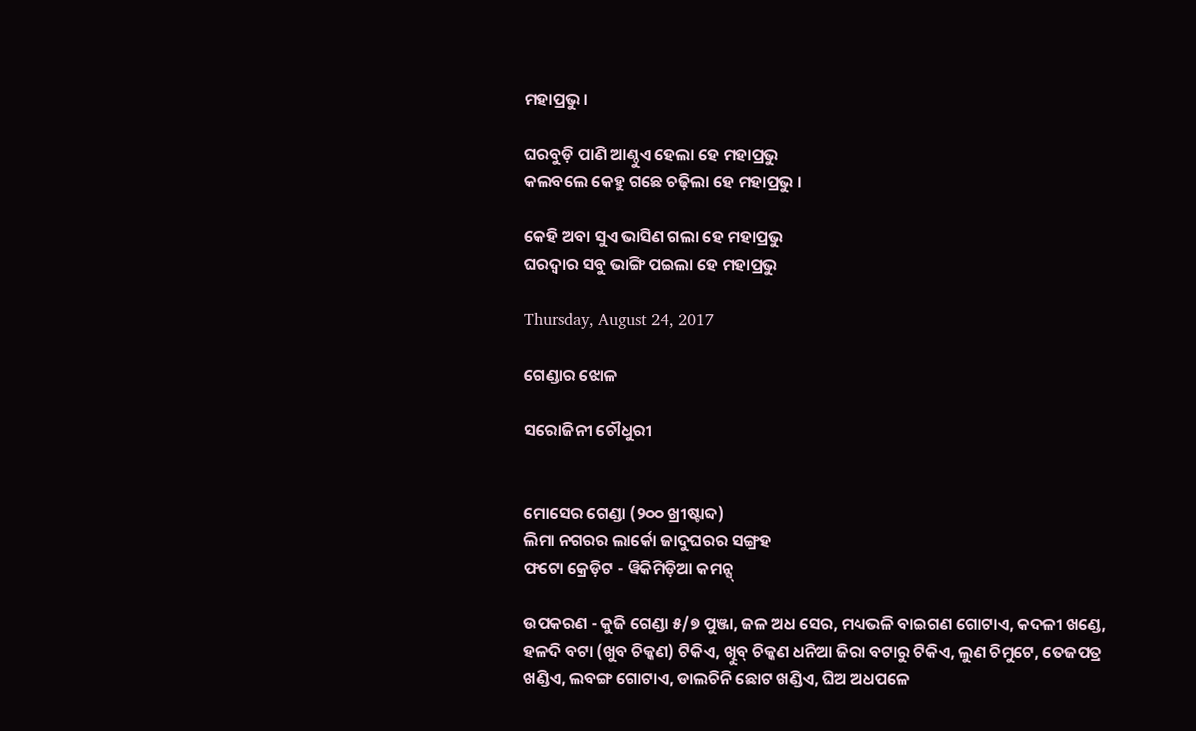ମହାପ୍ରଭୁ ।

ଘରବୁଡ଼ି ପାଣି ଆଣ୍ଠୁଏ ହେଲା ହେ ମହାପ୍ରଭୁ
କଲବଲେ କେହୁ ଗଛେ ଚଢ଼ିଲା ହେ ମହାପ୍ରଭୁ ।

କେହି ଅବା ସୁଏ ଭାସିଣ ଗଲା ହେ ମହାପ୍ରଭୁ
ଘରଦ୍ୱାର ସବୁ ଭାଙ୍ଗି ପଇଲା ହେ ମହାପ୍ରଭୁ

Thursday, August 24, 2017

ଗେଣ୍ଡାର ଝୋଳ

ସରୋଜିନୀ ଚୌଧୁରୀ


ମୋସେର ଗେଣ୍ଡା (୨୦୦ ଖ୍ରୀଷ୍ଟାବ୍ଦ)
ଲିମା ନଗରର ଲାର୍କୋ ଜାଦୁଘରର ସଙ୍ଗ୍ରହ
ଫଟୋ କ୍ରେଡ଼ିଟ - ୱିକିମିଡ଼ିଆ କମନ୍ସ୍

ଉପକରଣ - କୁଜି ଗେଣ୍ଡା ୫/୭ ପୁଞ୍ଜା, ଜଳ ଅଧ ସେର, ମଧ୍ୟଭଳି ବାଇଗଣ ଗୋଟାଏ, କଦଳୀ ଖଣ୍ଡେ, ହଳଦି ବଟା (ଖୁବ ଚିକ୍କଣ) ଟିକିଏ, ଖୁିବ୍ ଚିକ୍କଣ ଧନିଆ ଜିରା ବଟାରୁ ଟିକିଏ, ଲୁଣ ଚିମୁଟେ, ତେଜପତ୍ର ଖଣ୍ଡିଏ, ଲବଙ୍ଗ ଗୋଟାଏ, ଡାଲଚିନି ଛୋଟ ଖଣ୍ଡିଏ, ଘିଅ ଅଧପଳେ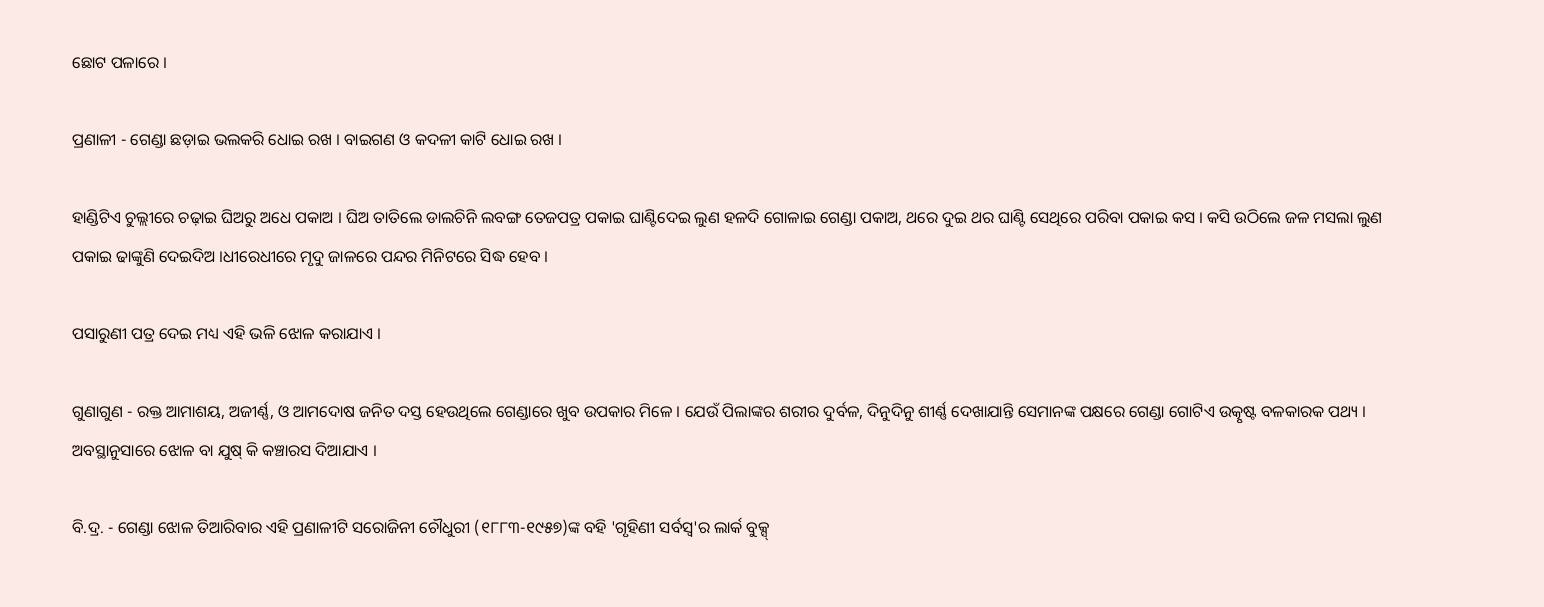ଛୋଟ ପଳାରେ ।

ପ୍ରଣାଳୀ - ଗେଣ୍ଡା ଛଡ଼ାଇ ଭଲକରି ଧୋଇ ରଖ । ବାଇଗଣ ଓ କଦଳୀ କାଟି ଧୋଇ ରଖ ।

ହାଣ୍ଡିଟିଏ ଚୁଲ୍ଲୀରେ ଚଢ଼ାଇ ଘିଅରୁ ଅଧେ ପକାଅ । ଘିଅ ତାତିଲେ ଡାଲଚିନି ଲବଙ୍ଗ ତେଜପତ୍ର ପକାଇ ଘାଣ୍ଟିଦେଇ ଲୁଣ ହଳଦି ଗୋଳାଇ ଗେଣ୍ଡା ପକାଅ, ଥରେ ଦୁଇ ଥର ଘାଣ୍ଟି ସେଥିରେ ପରିବା ପକାଇ କସ । କସି ଉଠିଲେ ଜଳ ମସଲା ଲୁଣ ପକାଇ ଢାଙ୍କୁଣି ଦେଇଦିଅ ।ଧୀରେଧୀରେ ମୃଦୁ ଜାଳରେ ପନ୍ଦର ମିନିଟରେ ସିଦ୍ଧ ହେବ ।

ପସାରୁଣୀ ପତ୍ର ଦେଇ ମଧ୍ୟ ଏହି ଭଳି ଝୋଳ କରାଯାଏ ।

ଗୁଣାଗୁଣ - ରକ୍ତ ଆମାଶୟ, ଅଜୀର୍ଣ୍ଣ, ଓ ଆମଦୋଷ ଜନିତ ଦସ୍ତ ହେଉଥିଲେ ଗେଣ୍ଡାରେ ଖୁବ ଉପକାର ମିଳେ । ଯେଉଁ ପିଲାଙ୍କର ଶରୀର ଦୁର୍ବଳ, ଦିନୁଦିନୁ ଶୀର୍ଣ୍ଣ ଦେଖାଯାନ୍ତି ସେମାନଙ୍କ ପକ୍ଷରେ ଗେଣ୍ଡା ଗୋଟିଏ ଉତ୍କୃଷ୍ଟ ବଳକାରକ ପଥ୍ୟ । ଅବସ୍ଥାନୁସାରେ ଝୋଳ ବା ଯୁଷ୍ କି କଞ୍ଚାରସ ଦିଆଯାଏ ।

ବି.ଦ୍ର. - ଗେଣ୍ଡା ଝୋଳ ତିଆରିବାର ଏହି ପ୍ରଣାଳୀଟି ସରୋଜିନୀ ଚୌଧୁରୀ (୧୮୮୩-୧୯୫୭)ଙ୍କ ବହି 'ଗୃହିଣୀ ସର୍ବସ୍ୱ'ର ଲାର୍କ ବୁକ୍ସ୍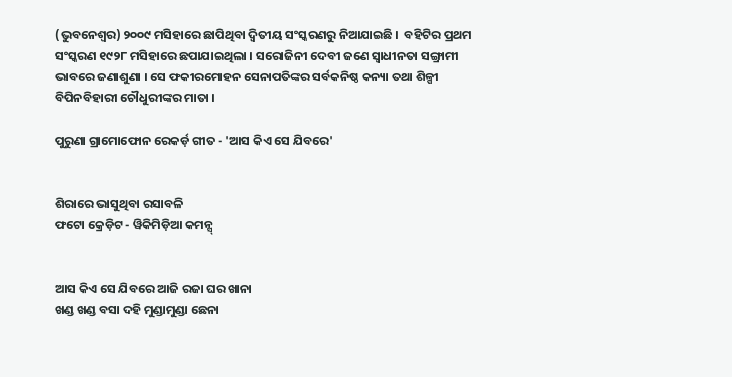(ଭୁବନେଶ୍ୱର) ୨୦୦୯ ମସିହାରେ ଛାପିଥିବା ଦ୍ୱିତୀୟ ସଂସ୍କରଣରୁ ନିଆଯାଇଛି ।  ବହିଟିର ପ୍ରଥମ ସଂସ୍କରଣ ୧୯୨୮ ମସିହାରେ ଛପାଯାଇଥିଲା । ସରୋଜିନୀ ଦେବୀ ଜଣେ ସ୍ୱାଧୀନତା ସଙ୍ଗ୍ରାମୀ ଭାବରେ ଜଣାଶୁଣା । ସେ ଫକୀରମୋହନ ସେନାପତିଙ୍କର ସର୍ବକନିଷ୍ଠ କନ୍ୟା ତଥା ଶିଳ୍ପୀ ବିପିନବିହାରୀ ଚୌଧୁରୀଙ୍କର ମାତା ।

ପୁରୁଣା ଗ୍ରାମୋଫୋନ ରେକର୍ଡ଼ ଗୀତ - 'ଆସ କିଏ ସେ ଯିବରେ'


ଶିରାରେ ଭାସୁଥିବା ରସାବଳି
ଫଟୋ କ୍ରେଡ଼ିଟ - ୱିକିମିଡ଼ିଆ କମନ୍ସ୍


ଆସ କିଏ ସେ ଯିବରେ ଆଜି ରଜା ଘର ଖାନା
ଖଣ୍ଡ ଖଣ୍ଡ ବସା ଦହି ମୁଣ୍ଡାମୁଣ୍ଡା ଛେନା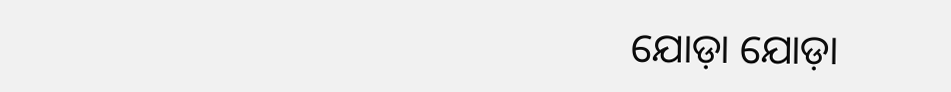ଯୋଡ଼ା ଯୋଡ଼ା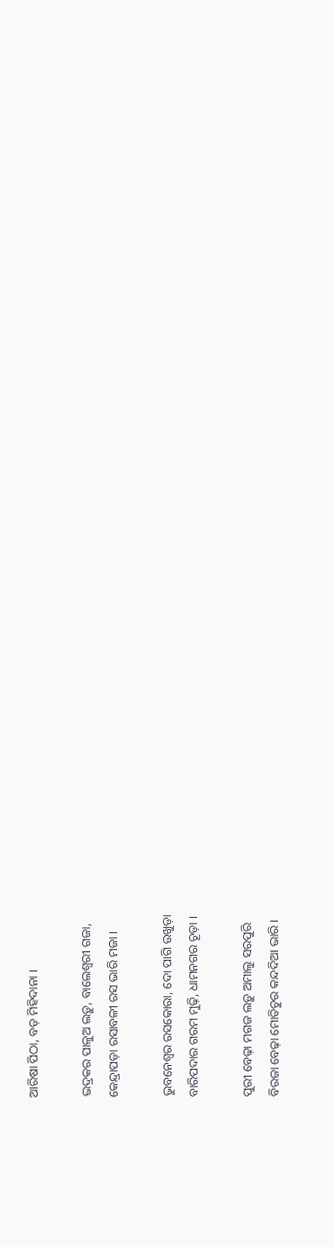ଆରିଷା ପିଠା, ବଡ଼ ମିହିଦାନା ।

ଭଦ୍ରକର ପାଳୁଅ ଲଡ଼ୁ, ବାଲେଶ୍ୱରୀ ଗଜା,
କେନ୍ଦ୍ରାପଡ଼ା ରସାବଳୀ ରସ ଭାରି ମଜା ।

ଭୁବନେଶ୍ୱର ରସକୋରା, ଦୋ ପାଗି ଉଖୁଡ଼ା
ବାରିପଦାର ଗରମ ମୁଢ଼ି, ଧାମନଗର ଚୂଡ଼ା ।

ପୁରୀ ବେଢ଼ା ମଗଜ ଲଡ଼ୁ ଅମାଲୁ ସରପୁରି
ବିରଜା ବେଢ଼ା ମୋତିଚୁର କନ୍ଦଦିଆ ଭାରି ।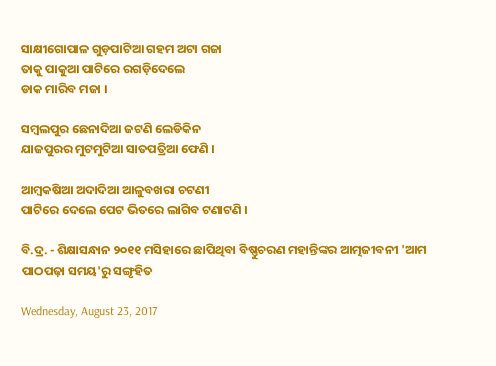ସାକ୍ଷୀଗୋପାଳ ଗୁଡ଼ପାଟିଆ ଗହମ ଅଟା ଗଜା
ତାକୁ ପାକୁଆ ପାଟିରେ ରଗଡ଼ିଦେଲେ
ଡାକ ମାରିବ ମଜା ।

ସମ୍ବଲପୁର ଛେନାଦିଆ ଜଟଣି ଲେଡିକିନ
ଯାଜପୁରର ମୁଟମୁଟିଆ ସାତପତ୍ରିଆ ଫେଣି ।

ଆମ୍ବକଷିଆ ଅଦାଦିଆ ଆଳୁବଖରା ଚଟଣୀ
ପାଟିରେ ଦେଲେ ପେଟ ଭିତରେ ଲାଗିବ ଟଣାଟଣି ।

ବି.ଦ୍ର. - ଶିକ୍ଷାସନ୍ଧାନ ୨୦୧୧ ମସିହାରେ ଛାପିଥିବା ବିଷ୍ଣୁଚରଣ ମହାନ୍ତିଙ୍କର ଆତ୍ମଜୀବନୀ 'ଆମ ପାଠପଢ଼ା ସମୟ'ରୁ ସଙ୍ଗୃହିତ

Wednesday, August 23, 2017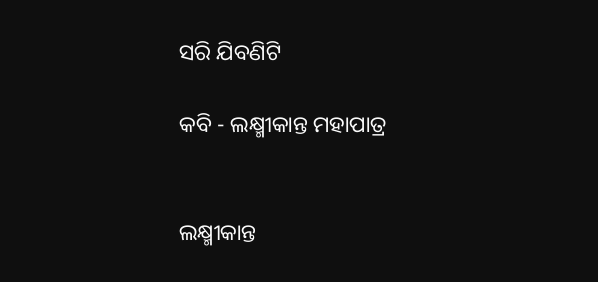ସରି ଯିବଣିଟି

କବି - ଲକ୍ଷ୍ମୀକାନ୍ତ ମହାପାତ୍ର


ଲକ୍ଷ୍ମୀକାନ୍ତ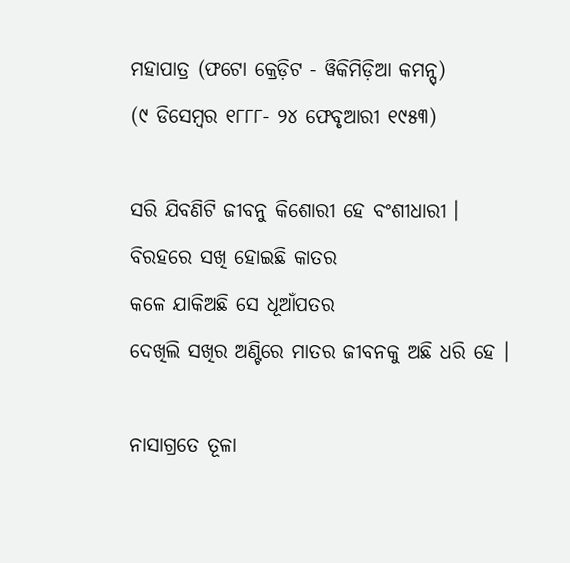ମହାପାତ୍ର (ଫଟୋ କ୍ରେଡ଼ିଟ - ୱିକିମିଡ଼ିଆ କମନ୍ସ୍)
(୯ ଡିସେମ୍ବର ୧୮୮୮- ୨୪ ଫେବୃଆରୀ ୧୯୫୩)

ସରି ଯିବଣିଟି ଜୀବନୁ କିଶୋରୀ ହେ ବଂଶୀଧାରୀ ।
ବିରହରେ ସଖି ହୋଇଛି କାତର
କଳେ ଯାକିଅଛି ସେ ଧୂଆଁପତର
ଦେଖିଲି ସଖିର ଅଣ୍ଟିରେ ମାତର ଜୀବନକୁ ଅଛି ଧରି ହେ ।

ନାସାଗ୍ରତେ ତୂଳା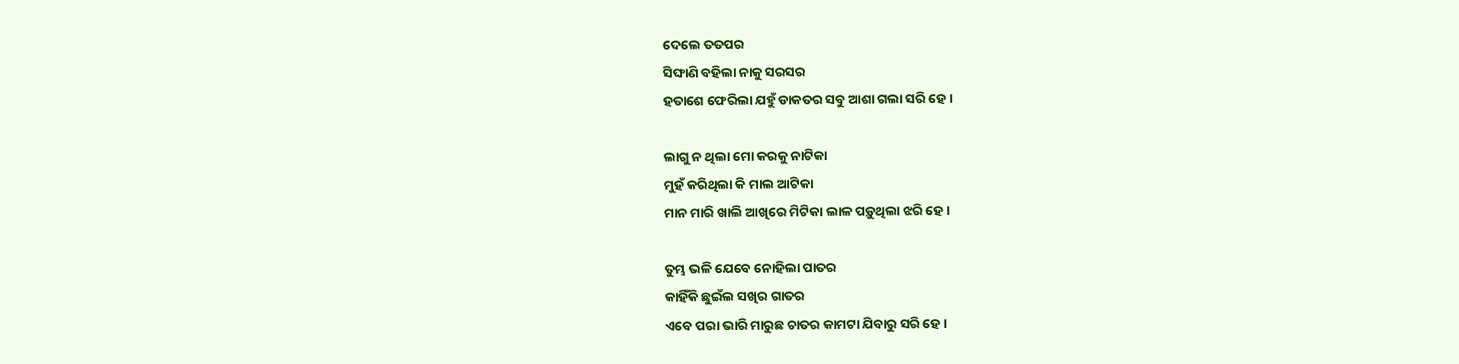ଦେଲେ ତତପର
ସିଙ୍ଘାଣି ବହିଲା ନାକୁ ସରସର
ହତାଶେ ଫେରିଲା ଯହୁଁ ଡାକତର ସବୁ ଆଶା ଗଲା ସରି ହେ ।

ଲାଗୁ ନ ଥିଲା ମୋ କରକୁ ନାଟିକା
ମୁହଁ କରିଥିଲା କି ମାଲ ଆଟିକା
ମାନ ମାରି ଖାଲି ଆଖିରେ ମିଟିକା ଲାଳ ପଡ଼ୁଥିଲା ଝରି ହେ ।

ତୁମ୍ଭ ଭଳି ଯେବେ ନୋହିଲା ପାତର
କାହିଁକି ଛୁଇଁଲ ସଖିର ଗାତର
ଏବେ ପରା ଭାରି ମାରୁଛ ଚାତର କାମଟା ଯିବାରୁ ସରି ହେ ।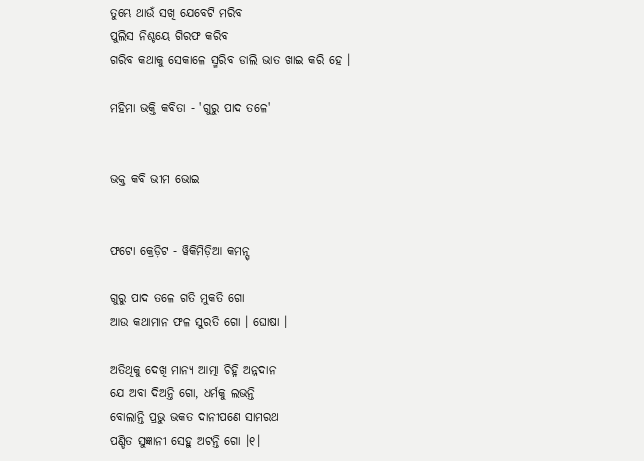ତୁମ୍ଭେ ଥାଉଁ ସଖି ଯେବେଟି ମରିବ
ପୁଲିସ ନିଶ୍ଚୟେ ଗିରଫ କରିବ
ଗରିବ କଥାକୁ ସେକାଳେ ସ୍ମରିବ ଡାଲି ଭାତ ଖାଇ କରି ହେ ।

ମହିମା ଭକ୍ତି କବିତା - 'ଗୁରୁ ପାଦ ତଳେ'


ଭକ୍ତ କବି ଭୀମ ଭୋଇ


ଫଟୋ କ୍ରେଡ଼ିଟ - ୱିକିମିଡ଼ିଆ କମନ୍ସ୍

ଗୁରୁ ପାଦ ତଳେ ଗତି ମୁକତି ଗୋ
ଆଉ କଥାମାନ ଫଳ ସୁରତି ଗୋ । ଘୋଷା ।

ଅତିଥିକୁ ଦେଖି ମାନ୍ୟ ଆତ୍ମା ଚିହ୍ନି ଅନ୍ନଦାନ
ଯେ ଅବା ଦିଅନ୍ତି ଗୋ, ଧର୍ମକୁ ଲଭନ୍ତି
ବୋଲାନ୍ତି ପ୍ରଭୁ ଭକତ ଦାନୀପଣେ ସାମରଥ
ପଣ୍ଡିତ ସୁଜ୍ଞାନୀ ସେହୁ ଅଟନ୍ତି ଗୋ ।୧।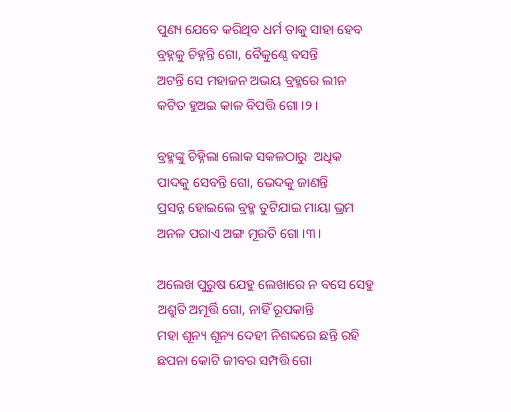ପୁଣ୍ୟ ଯେବେ କରିଥିବ ଧର୍ମ ତାକୁ ସାହା ହେବ
ବ୍ରହ୍ନକୁ ଚିହ୍ନନ୍ତି ଗୋ, ବୈକୁଣ୍ଠେ ବସନ୍ତି
ଅଟନ୍ତି ସେ ମହାଜନ ଅଭୟ ବ୍ରହ୍ମରେ ଲୀନ
କଟିତ ହୁଅଇ କାଳ ବିପତ୍ତି ଗୋ ।୨।

ବ୍ରହ୍ମଙ୍କୁ ଚିହ୍ନିଲା ଲୋକ ସକଳଠାରୁ  ଅଧିକ
ପାଦକୁ ସେବନ୍ତି ଗୋ, ଭେଦକୁ ଜାଣନ୍ତି
ପ୍ରସନ୍ନ ହୋଇଲେ ବ୍ରହ୍ମ ତୁଟିଯାଇ ମାୟା ଭ୍ରମ
ଅନଳ ପରାଏ ଅଙ୍ଗ ମୂରତି ଗୋ ।୩।

ଅଲେଖ ପୁରୁଷ ଯେହୁ ଲେଖାରେ ନ ବସେ ସେହୁ
ଅଶ୍ରୁତି ଅମୂର୍ତ୍ତି ଗୋ, ନାହିଁ ରୂପକାନ୍ତି
ମହା ଶୂନ୍ୟ ଶୂନ୍ୟ ଦେହୀ ନିଶବ୍ଦରେ ଛନ୍ତି ରହି
ଛପନା କୋଟି ଜୀବର ସମ୍ପତ୍ତି ଗୋ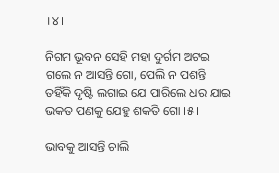।୪।

ନିଗମ ଭୂବନ ସେହି ମହା ଦୁର୍ଗମ ଅଟଇ
ଗଲେ ନ ଆସନ୍ତି ଗୋ, ପେଲି ନ ପଶନ୍ତି
ତହିଁକି ଦୃଷ୍ଟି ଲଗାଇ ଯେ ପାରିଲେ ଧର ଯାଇ
ଭକତ ପଣକୁ ଯେହୁ ଶକତି ଗୋ ।୫।

ଭାବକୁ ଆସନ୍ତି ଚାଲି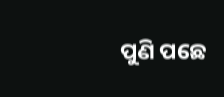ପୁଣି ପଛେ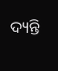ଦ୍ୟନ୍ତି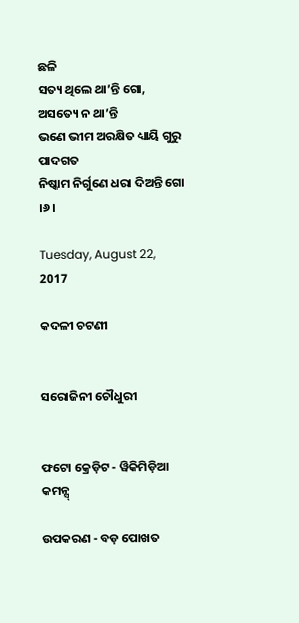ଛଳି
ସତ୍ୟ ଥିଲେ ଥା’ନ୍ତି ଗୋ, ଅସତ୍ୟେ ନ ଥା’ନ୍ତି
ଭଣେ ଭୀମ ଅରକ୍ଷିତ ଧ୍ୟାୟି ଗୁରୁ ପାଦଗତ
ନିଷ୍କାମ ନିର୍ଗୁଣେ ଧରା ଦିଅନ୍ତି ଗୋ ।୬।

Tuesday, August 22, 2017

କଦଳୀ ଚଟଣୀ


ସରୋଜିନୀ ଚୌଧୁରୀ


ଫଟୋ କ୍ରେଡ଼ିଟ - ୱିକିମିଡ଼ିଆ କମନ୍ସ୍

ଉପକରଣ - ବଡ଼ ପୋଖତ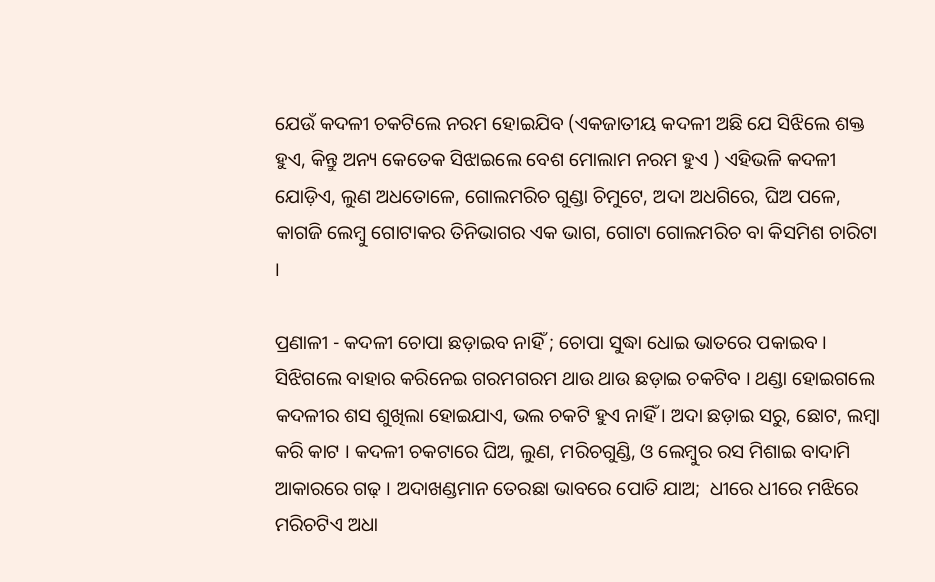ଯେଉଁ କଦଳୀ ଚକଟିଲେ ନରମ ହୋଇଯିବ (ଏକଜାତୀୟ କଦଳୀ ଅଛି ଯେ ସିଝିଲେ ଶକ୍ତ ହୁଏ, କିନ୍ତୁ ଅନ୍ୟ କେତେକ ସିଝାଇଲେ ବେଶ ମୋଲାମ ନରମ ହୁଏ ) ଏହିଭଳି କଦଳୀ ଯୋଡ଼ିଏ, ଲୁଣ ଅଧତୋଳେ, ଗୋଲମରିଚ ଗୁଣ୍ଡା ଚିମୁଟେ, ଅଦା ଅଧଗିରେ, ଘିଅ ପଳେ, କାଗଜି ଲେମ୍ବୁ ଗୋଟାକର ତିନିଭାଗର ଏକ ଭାଗ, ଗୋଟା ଗୋଲମରିଚ ବା କିସମିଶ ଚାରିଟା ।

ପ୍ରଣାଳୀ - କଦଳୀ ଚୋପା ଛଡ଼ାଇବ ନାହିଁ ; ଚୋପା ସୁଦ୍ଧା ଧୋଇ ଭାତରେ ପକାଇବ । ସିଝିଗଲେ ବାହାର କରିନେଇ ଗରମଗରମ ଥାଉ ଥାଉ ଛଡ଼ାଇ ଚକଟିବ । ଥଣ୍ଡା ହୋଇଗଲେ କଦଳୀର ଶସ ଶୁଖିଲା ହୋଇଯାଏ, ଭଲ ଚକଟି ହୁଏ ନାହିଁ । ଅଦା ଛଡ଼ାଇ ସରୁ, ଛୋଟ, ଲମ୍ବା କରି କାଟ । କଦଳୀ ଚକଟାରେ ଘିଅ, ଲୁଣ, ମରିଚଗୁଣ୍ଡି, ଓ ଲେମ୍ବୁର ରସ ମିଶାଇ ବାଦାମି ଆକାରରେ ଗଢ଼ । ଅଦାଖଣ୍ଡମାନ ତେରଛା ଭାବରେ ପୋତି ଯାଅ;  ଧୀରେ ଧୀରେ ମଝିରେ ମରିଚଟିଏ ଅଧା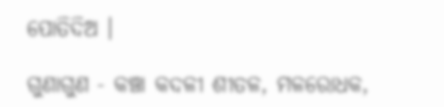ପୋତିଦିଅ ।

ଗୁଣାଗୁଣ - କଞ୍ଚା କଦଳୀ ଶୀତଳ, ମଳରୋଧକ,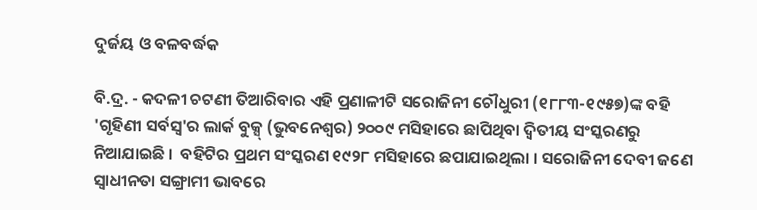ଦୁର୍ଜୟ ଓ ବଳବର୍ଦ୍ଧକ

ବି.ଦ୍ର. - କଦଳୀ ଚଟଣୀ ତିଆରିବାର ଏହି ପ୍ରଣାଳୀଟି ସରୋଜିନୀ ଚୌଧୁରୀ (୧୮୮୩-୧୯୫୭)ଙ୍କ ବହି 'ଗୃହିଣୀ ସର୍ବସ୍ୱ'ର ଲାର୍କ ବୁକ୍ସ୍ (ଭୁବନେଶ୍ୱର) ୨୦୦୯ ମସିହାରେ ଛାପିଥିବା ଦ୍ୱିତୀୟ ସଂସ୍କରଣରୁ ନିଆଯାଇଛି ।  ବହିଟିର ପ୍ରଥମ ସଂସ୍କରଣ ୧୯୨୮ ମସିହାରେ ଛପାଯାଇଥିଲା । ସରୋଜିନୀ ଦେବୀ ଜଣେ ସ୍ୱାଧୀନତା ସଙ୍ଗ୍ରାମୀ ଭାବରେ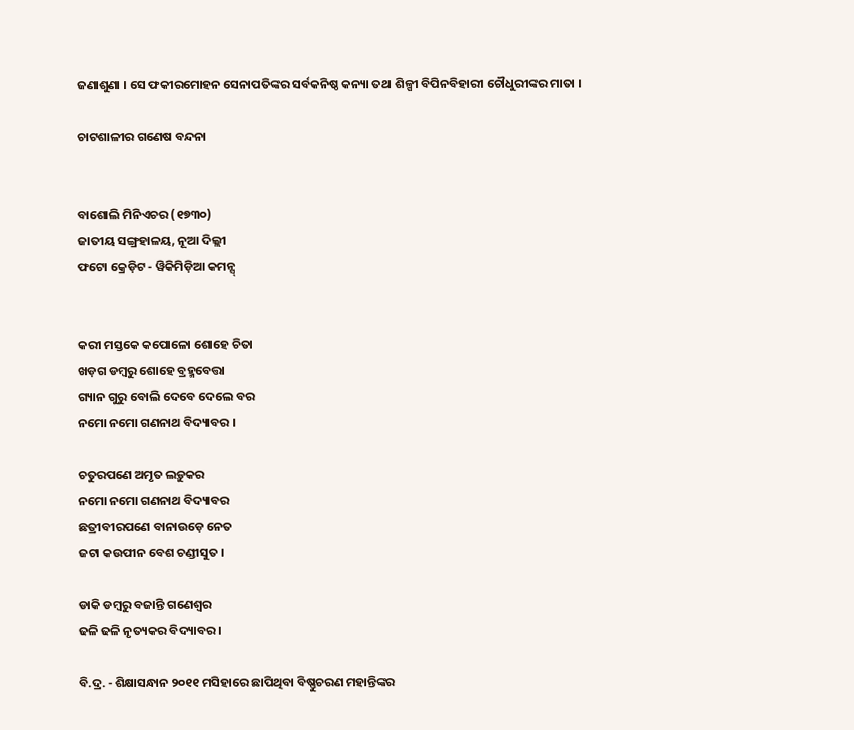ଜଣାଶୁଣା । ସେ ଫକୀରମୋହନ ସେନାପତିଙ୍କର ସର୍ବକନିଷ୍ଠ କନ୍ୟା ତଥା ଶିଳ୍ପୀ ବିପିନବିହାରୀ ଚୌଧୁରୀଙ୍କର ମାତା ।

ଚାଟଶାଳୀର ଗଣେଷ ବନ୍ଦନା


ବାଶୋଲି ମିନିଏଚର (୧୭୩୦)
ଜାତୀୟ ସଙ୍ଗ୍ରହାଳୟ, ନୂଆ ଦିଲ୍ଲୀ
ଫଟୋ କ୍ରେଡ଼ିଟ - ୱିକିମିଡ଼ିଆ କମନ୍ସ୍


କରୀ ମସ୍ତକେ କପୋଳୋ ଶୋହେ ଚିତା
ଖଡ଼ଗ ଡମ୍ବରୁ ଶୋହେ ବ୍ରହ୍ମବେତ୍ତା
ଗ୍ୟାନ ଗୁରୁ ବୋଲି ଦେବେ ଦେଲେ ବର
ନମୋ ନମୋ ଗଣନାଥ ବିଦ୍ୟାବର ।

ଚତୁରପଣେ ଅମୃତ ଲଡ଼ୁକର
ନମୋ ନମୋ ଗଣନାଥ ବିଦ୍ୟାବର
ଛତ୍ରୀବୀରପଣେ ବାନାଉଡ଼େ ନେତ
ଜଟା କଉପୀନ ବେଶ ଚଣ୍ଡୀସୁତ ।

ଡାକି ଡମ୍ବରୁ ବଜାନ୍ତି ଗଣେଶ୍ୱର
ଢଳି ଢଳି ନୃତ୍ୟକର ବିଦ୍ୟାବର ।

ବି.ଦ୍ର. - ଶିକ୍ଷାସନ୍ଧାନ ୨୦୧୧ ମସିହାରେ ଛାପିଥିବା ବିଷ୍ଣୁଚରଣ ମହାନ୍ତିଙ୍କର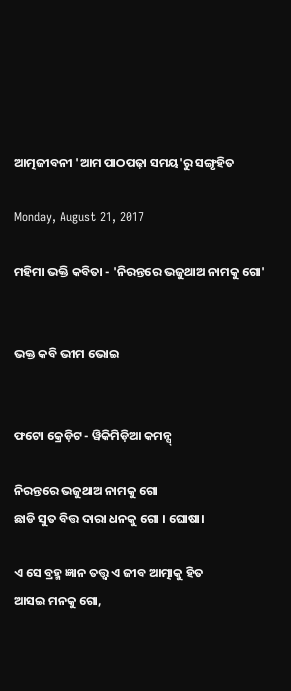ଆତ୍ମଜୀବନୀ 'ଆମ ପାଠପଢ଼ା ସମୟ'ରୁ ସଙ୍ଗୃହିତ

Monday, August 21, 2017

ମହିମା ଭକ୍ତି କବିତା - 'ନିରନ୍ତରେ ଭଜୁଥାଅ ନାମକୁ ଗୋ'


ଭକ୍ତ କବି ଭୀମ ଭୋଇ


ଫଟୋ କ୍ରେଡ଼ିଟ - ୱିକିମିଡ଼ିଆ କମନ୍ସ୍

ନିରନ୍ତରେ ଭଜୁଥାଅ ନାମକୁ ଗୋ
ଛାଡି ସୁତ ବିତ୍ତ ଦାରା ଧନକୁ ଗୋ । ଘୋଷା।

ଏ ସେ ବ୍ରହ୍ମ ଜ୍ଞାନ ତତ୍ତ୍ୱ ଏ ଜୀବ ଆତ୍ମାକୁ ହିତ
ଆସଇ ମନକୁ ଗୋ,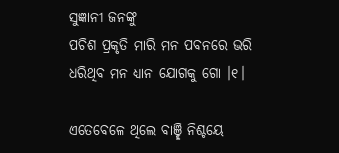ସୁଜ୍ଞାନୀ ଜନଙ୍କୁ
ପଚିଶ ପ୍ରକୃତି ମାରି ମନ ପବନରେ ଭରି
ଧରିଥିବ ମନ ଧ୍ୟାନ ଯୋଗକୁ ଗୋ ।୧।

ଏତେବେଳେ ଥିଲେ ବାଞ୍ଛି ନିଶ୍ଚୟେ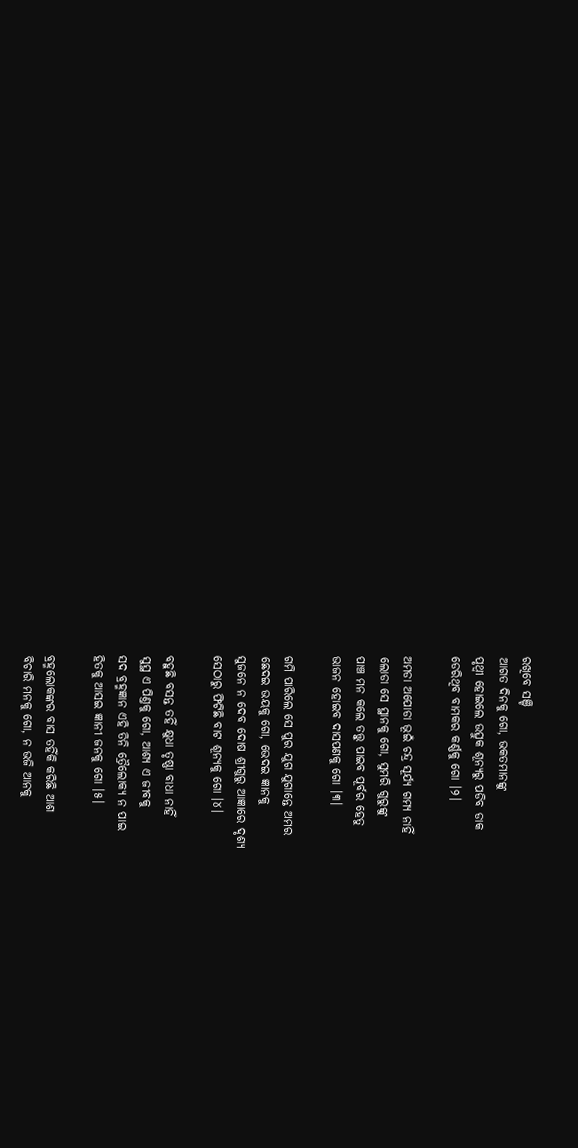ରଖିବେ ସଞ୍ଚି
ଆଗତ ଦିନକୁ ଗୋ, ଭକତମାନଙ୍କୁ
ପୃଥ୍ୱୀ ହୋଇଲେ ଉତ୍ସୁକ ଶୂନ୍ୟରୁ ପଡିବ ଡାକ
ଡେରିଥିବ ବାମକର କର୍ଣ୍ଣକୁ ଗୋ ।୨।

ଅମଡା ଅପୋଡା ଭୂଇଁ ଚନ୍ଦ୍ର ସୂର୍ଯ୍ୟ ଗମ୍ୟ ନାହିଁ
ଲୋଡା ସେ ସ୍ଥାନକୁ ଗୋ, ସୁମରି ଗୁରୁଙ୍କୁ
ପାଞ୍ଚ ମନ କଲେ ତତ୍ତ୍ୱୁ ପାଇବ ପୂର୍ବର ହେତୁ
ଭାଜନ ହୋଇବ ଦାସପଣକୁ ଗୋ ।୩।

ଗମି ପାରିଲେ ସେ ପୁର ଯୁଗ ଯୁଗାନ୍ତେ ଅମର
ଛେଦଇ ଭୟକୁ ଗୋ, ଭେଦଇ ଜ୍ଞାନକୁ
ସୁଜନେ ନ ଦେବ ଦୋଷ ଶ୍ରୀଗୁରୁ ଆଜ୍ଞାରେ ଦୃଶ୍ୟ
ସେଠାରୁ ଫିଟିଛି ବାଟ ଶୂନ୍ୟକୁ ଗୋ ।୪।

ବହୁଛି ବସନ୍ତ ତହିଁ କ୍ଷୁଧା ତୃଷ୍ଣା ବାଧା ନାହିଁ
ସୁସ୍ଥ ଏ ପିଣ୍ତକୁ ଗୋ, ଆଶ୍ୟ ଏ ଜୀବକୁ
ସଦ ବ୍ରହ୍ମଜ୍ଞାନ ଏହି ତିନି ତ୍ରୈଲୋକ୍ୟ ନ ପାଇ
ହିତକୁ ଆସଇ ଜ୍ଞାନୀ ଜନକୁ ଗୋ ।୫।

ବ୍ରହ୍ମଲୋକଙ୍କର ବାସ ତହିଁକି କରିଛି ଆଶ
ବିଚାରି ମନକୁ ଗୋ, ନ ଭଜି ଆନକୁ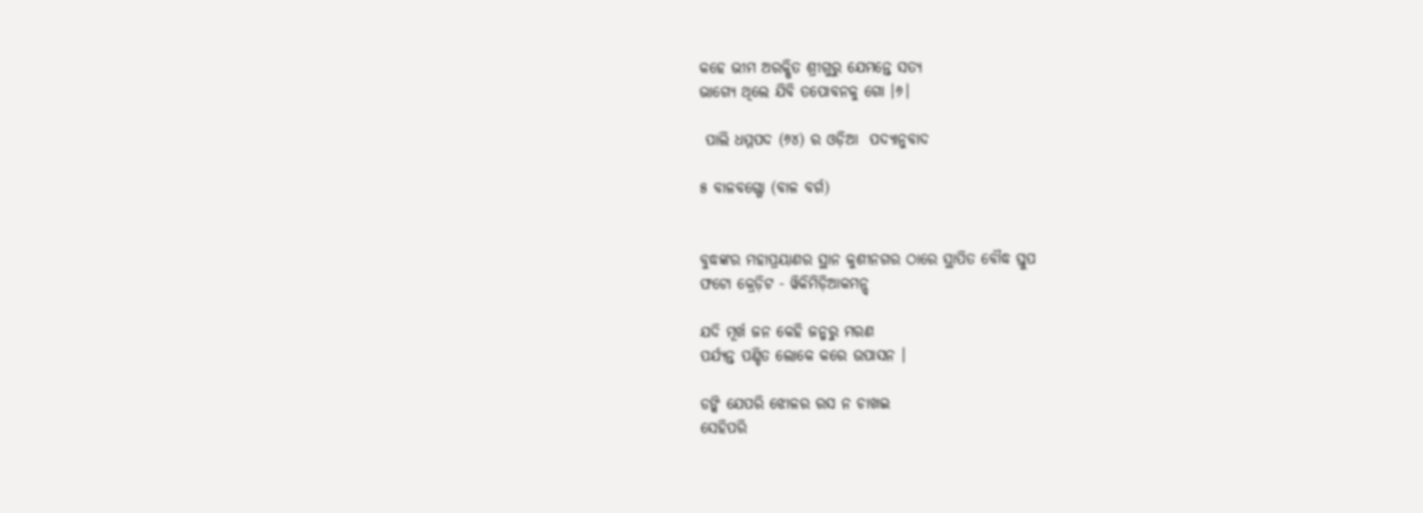କହେ ଭୀମ ଅରକ୍ଷିତ ଶ୍ରୀଗୁରୁ ଯେମନ୍ତେ ସତ୍ୟ
ଭାଗ୍ୟେ ଥିଲେ ଯିବି ତପୋବନକୁ ଗୋ ।୬।

 ପାଲି ଧମ୍ମପଦ (୬୪) ର ଓଡ଼ିଆ  ପଦ୍ୟାନୁବାଦ

୫ ବାଳବଗ୍ଗୋ (ବାଳ ବର୍ଗ)


ବୁଦ୍ଧଙ୍କର ମହାପ୍ରୟାଣର ସ୍ଥାନ କୁଶୀନଗର ଠାରେ ସ୍ଥାପିତ ବୌଦ୍ଧ ସ୍ତୁପ
ଫଟୋ କ୍ରେଡ଼ିଟ - ୱିକିମିଡ଼ିଆକମନ୍ସ୍

ଯଦି ମୂର୍ଖ ଜନ କେହି ଜନ୍ମରୁ ମରଣ
ପର୍ଯ୍ୟନ୍ତ ପଣ୍ଡିତ ଲୋକେ କରେ ଉପାସନ ।

ଡଙ୍କି ଯେପରି ଝୋଳର ରସ ନ ଚାଖଇ
ସେହିପରି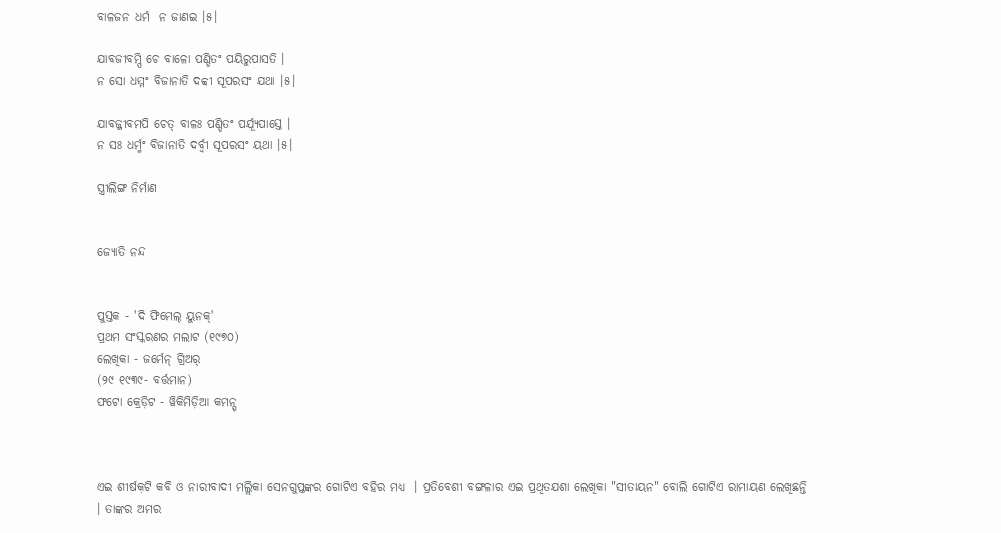ବାଳଜନ ଧର୍ମ  ନ ଜାଣଇ ।୫।

ଯାବଜୀବମ୍ପି ଚେ ବାଳୋ ପଣ୍ଡିତଂ ପୟିରୁପାସତି ।
ନ ସୋ ଧମ୍ମଂ ବିଜାନାତି ଦବ୍ବୀ ସୂପରସଂ ଯଥା ।୫।

ଯାବଜ୍ଜୀବମପି ଚେତ୍ ବାଳଃ ପଣ୍ଡିତ‌ଂ ପର୍ଯ୍ୟୂପାସ୍ତେ ।
ନ ସଃ ଧର୍ମ୍ମଂ ବିଜାନାତି ଦର୍ବ୍ୱୀ ସୂପରସଂ ୟଥା ।୫।

ସ୍ତ୍ରୀଲିଙ୍ଗ ନିର୍ମାଣ


ଜ୍ୟୋତି ନନ୍ଦ


ପୁସ୍ତକ - 'ଦି ଫିମେଲ୍ ୟୁନକ୍'
ପ୍ରଥମ ସଂସ୍କରଣର ମଲାଟ (୧୯୭୦)
ଲେଖିକା - ଜର୍ମେନ୍ ଗ୍ରିଅର୍
(୨୯ ୧୯୩୯- ବର୍ତ୍ତମାନ)
ଫଟୋ କ୍ରେଡ଼ିଟ - ୱିକିମିଡ଼ିଆ କମନ୍ସ୍



ଏଇ ଶୀର୍ଷକ଼ଟି କବି ଓ ନାରୀବାଦୀ ମଲ୍ଲିକା ସେନଗୁପ୍ତଙ୍କର ଗୋଟିଏ ବହିର ମଧ୍ୟ  । ପ୍ରତିବେଶୀ ବଙ୍ଗଳାର ଏଇ ପ୍ରଥିତଯଶା ଲେଖିକା "ସୀତାୟନ" ବୋଲି ଗୋଟିଏ ରାମାୟଣ ଲେଖିଛନ୍ତି । ତାଙ୍କର ଅମର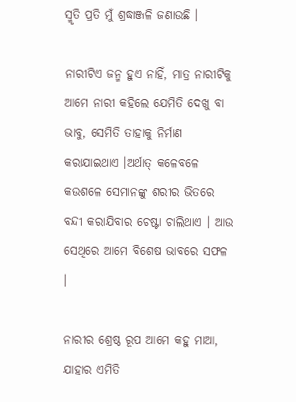ସ୍ମୃତି ପ୍ରତି ମୁଁ ଶ୍ରଦ୍ଧାଞ୍ଜଳି ଜଣାଉଛି ।

ନାରୀଟିଏ ଜନ୍ମ ହୁଏ ନାହିଁ, ମାତ୍ର ନାରୀଟିକୁ ଆମେ ନାରୀ କହିଲେ ଯେମିତି ଦେଖୁ ବା ଭାବୁ, ସେମିତି ତାହାକୁ ନିର୍ମାଣ କରାଯାଇଥାଏ ।ଅର୍ଥାତ୍ କଳେବଳେ କଉଶଳେ ସେମାନଙ୍କୁ ଶରୀର ଭିତରେ ବନ୍ଦୀ କରାଯିବାର ଚେଷ୍ଟା ଚାଲିଥାଏ । ଆଉ ସେଥିରେ ଆମେ ବିଶେଷ ଭାବରେ ସଫଳ ।

ନାରୀର ଶ୍ରେଷ୍ଠ ରୂପ ଆମେ କହୁ ମାଆ, ଯାହାର ଏମିତି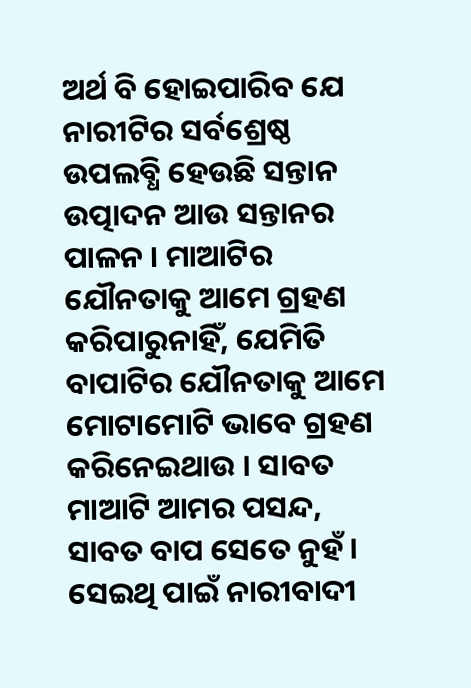ଅର୍ଥ ବି ହୋଇପାରିବ ଯେ ନାରୀଟିର ସର୍ବଶ୍ରେଷ୍ଠ ଉପଲବ୍ଧି ହେଉଛି ସନ୍ତାନ ଉତ୍ପାଦନ ଆଉ ସନ୍ତାନର ପାଳନ । ମାଆଟିର ଯୌନତାକୁ ଆମେ ଗ୍ରହଣ କରିପାରୁନାହିଁ, ଯେମିତି ବାପାଟିର ଯୌନତାକୁ ଆମେ ମୋଟାମୋଟି ଭାବେ ଗ୍ରହଣ କରିନେଇଥାଉ । ସାବତ ମାଆଟି ଆମର ପସନ୍ଦ, ସାବତ ବାପ ସେତେ ନୁହଁ । ସେଇଥି ପାଇଁ ନାରୀବାଦୀ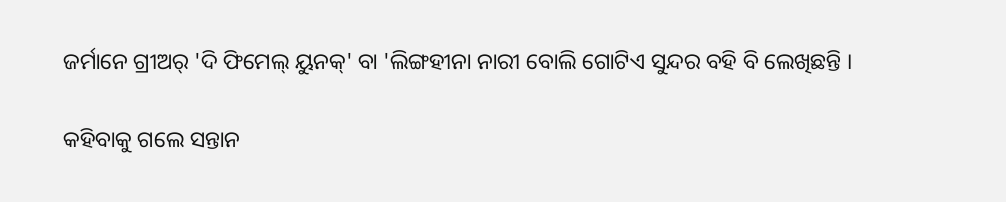ଜର୍ମାନେ ଗ୍ରୀଅର୍ 'ଦି ଫିମେଲ୍ ୟୁନକ୍' ବା 'ଲିଙ୍ଗହୀନା ନାରୀ ବୋଲି ଗୋଟିଏ ସୁନ୍ଦର ବହି ବି ଲେଖିଛନ୍ତି ।

କହିବାକୁ ଗଲେ ସନ୍ତାନ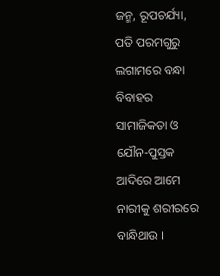ଜନ୍ମ, ରୂପଚର୍ଯ୍ୟା, ପତି ପରମଗୁରୁ ଲଗାମରେ ବନ୍ଧା ବିବାହର ସାମାଜିକତା ଓ ଯୌନ-ପୁସ୍ତକ ଆଦିରେ ଆମେ ନାରୀକୁ ଶରୀରରେ ବାନ୍ଧିଥାଉ ।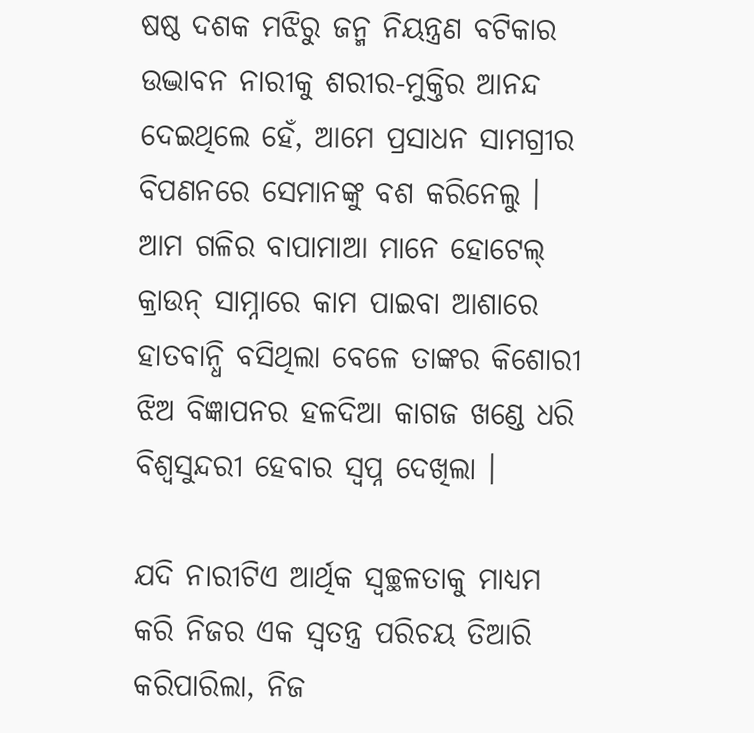ଷଷ୍ଠ ଦଶକ ମଝିରୁ ଜନ୍ମ ନିୟନ୍ତ୍ରଣ ବଟିକାର ଉଦ୍ଭାବନ ନାରୀକୁ ଶରୀର-ମୁକ୍ତିର ଆନନ୍ଦ ଦେଇଥିଲେ ହେଁ, ଆମେ ପ୍ରସାଧନ ସାମଗ୍ରୀର ବିପଣନରେ ସେମାନଙ୍କୁ ବଶ କରିନେଲୁ । ଆମ ଗଳିର ବାପାମାଆ ମାନେ ହୋଟେଲ୍ କ୍ରାଉନ୍ ସାମ୍ନାରେ କାମ ପାଇବା ଆଶାରେ ହାତବାନ୍ଧି ବସିଥିଲା ବେଳେ ତାଙ୍କର କିଶୋରୀ ଝିଅ ବିଜ୍ଞାପନର ହଳଦିଆ କାଗଜ ଖଣ୍ଡେ ଧରି ବିଶ୍ୱସୁନ୍ଦରୀ ହେବାର ସ୍ୱପ୍ନ ଦେଖିଲା ।

ଯଦି ନାରୀଟିଏ ଆର୍ଥିକ ସ୍ୱଚ୍ଛଳତାକୁ ମାଧ୍ୟମ କରି ନିଜର ଏକ ସ୍ୱତନ୍ତ୍ର ପରିଚୟ ତିଆରି କରିପାରିଲା, ନିଜ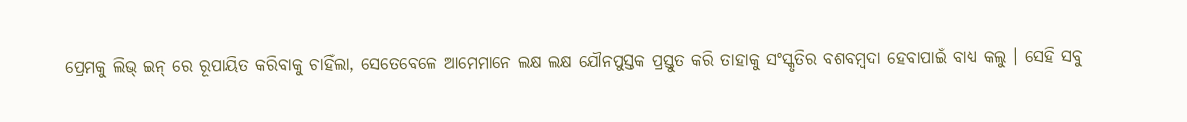ପ୍ରେମକୁ ଲିଭ୍ ଇନ୍ ରେ ରୂପାୟିତ କରିବାକୁ ଚାହିଁଲା, ସେତେବେଳେ ଆମେମାନେ ଲକ୍ଷ ଲକ୍ଷ ଯୌନପୁସ୍ତକ ପ୍ରସ୍ତୁତ କରି ତାହାକୁ ସଂସ୍କୃତିର ବଶବମ୍ବଦା ହେବାପାଇଁ ବାଧ୍ୟ କଲୁ । ସେହି ସବୁ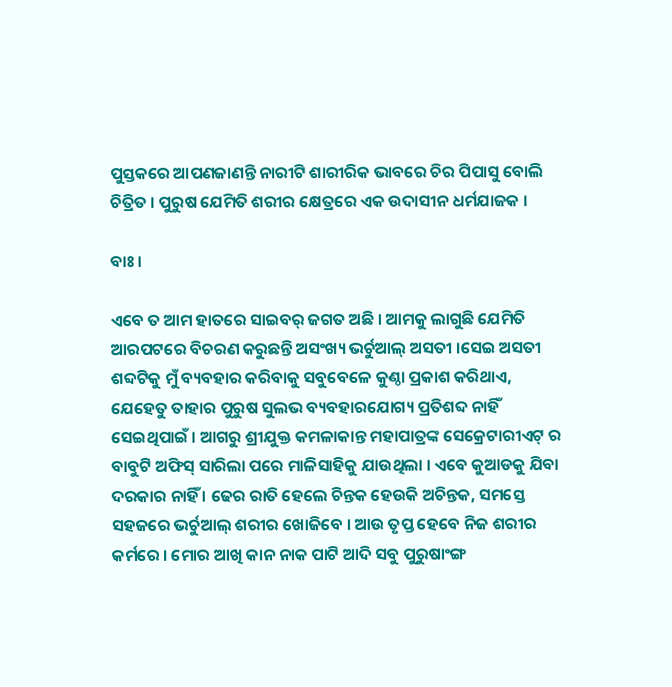ପୁସ୍ତକରେ ଆପଣଜାଣନ୍ତି ନାରୀଟି ଶାରୀରିକ ଭାବରେ ଚିର ପିପାସୁ ବୋଲି ଚିତ୍ରିତ । ପୁରୁଷ ଯେମିତି ଶରୀର କ୍ଷେତ୍ରରେ ଏକ ଉଦାସୀନ ଧର୍ମଯାଜକ ।

ବାଃ।

ଏବେ ତ ଆମ ହାତରେ ସାଇବର୍ ଜଗତ ଅଛି । ଆମକୁ ଲାଗୁଛି ଯେମିତି ଆରପଟରେ ବିଚରଣ କରୁଛନ୍ତି ଅସଂଖ୍ୟ ଭର୍ଚୁଆଲ୍ ଅସତୀ ।ସେଇ ଅସତୀ ଶବ୍ଦଟିକୁ ମୁଁ ବ୍ୟବହାର କରିବାକୁ ସବୁବେଳେ କୁଣ୍ଠା ପ୍ରକାଶ କରିଥାଏ, ଯେହେତୁ ତାହାର ପୁରୁଷ ସୁଲଭ ବ୍ୟବହାରଯୋଗ୍ୟ ପ୍ରତିଶବ୍ଦ ନାହିଁ ସେଇଥିପାଇଁ । ଆଗରୁ ଶ୍ରୀଯୁକ୍ତ କମଳାକାନ୍ତ ମହାପାତ୍ରଙ୍କ ସେକ୍ରେଟାରୀଏଟ୍ ର ବାବୁଟି ଅଫିସ୍ ସାରିଲା ପରେ ମାଳିସାହିକୁ ଯାଉଥିଲା । ଏବେ କୁଆଡକୁ ଯିବା ଦରକାର ନାହିଁ । ଢେର ରାତି ହେଲେ ଚିନ୍ତକ ହେଉକି ଅଚିନ୍ତକ, ସମସ୍ତେ ସହଜରେ ଭର୍ଚୁଆଲ୍ ଶରୀର ଖୋଜିବେ । ଆଉ ତୃପ୍ତ ହେବେ ନିଜ ଶରୀର କର୍ମରେ । ମୋର ଆଖି କାନ ନାକ ପାଟି ଆଦି ସବୁ ପୁରୁଷାଂଙ୍ଗ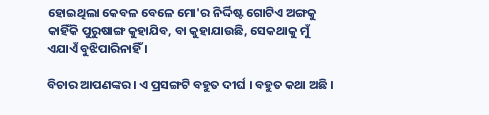ହୋଇଥିଲା କେବଳ ବେଳେ ମୋ'ର ନିର୍ଦ୍ଦିଷ୍ଟ ଗୋଟିଏ ଅଙ୍ଗକୁ କାହିଁକି ପୁରୁଷାଙ୍ଗ କୁହାଯିବ, ବା କୁହାଯାଉଛି, ସେକଥାକୁ ମୁଁ ଏଯାଏଁ ବୁଝିପାରିନାହିଁ ।

ବିଚାର ଆପଣଙ୍କର । ଏ ପ୍ରସଙ୍ଗଟି ବହୁତ ଦୀର୍ଘ । ବହୁତ କଥା ଅଛି ।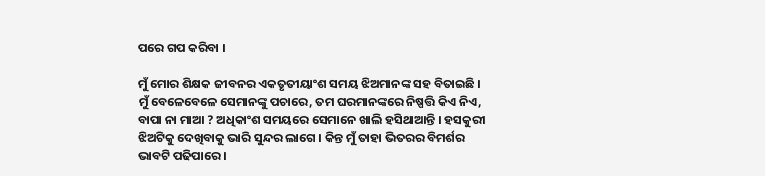ପରେ ଗପ କରିବା ।

ମୁଁ ମୋର ଶିକ୍ଷକ ଜୀବନର ଏକତୃତୀୟାଂଶ ସମୟ ଝିଅମାନଙ୍କ ସହ ବିତାଇଛି । ମୁଁ ବେଳେବେଳେ ସେମାନଙ୍କୁ ପଚାରେ, ତମ ଘରମାନଙ୍କରେ ନିଷ୍ପତ୍ତି କିଏ ନିଏ, ବାପା ନା ମାଆ ? ଅଧିକାଂଶ ସମୟରେ ସେମାନେ ଖାଲି ହସିଥାଆନ୍ତି । ହସକୁରୀ ଝିଅଟିକୁ ଦେଖିବାକୁ ଭାରି ସୁନ୍ଦର ଲାଗେ । କିନ୍ତ ମୁଁ ତାହା ଭିତରର ବିମର୍ଶର ଭାବଟି ପଢିପାରେ ।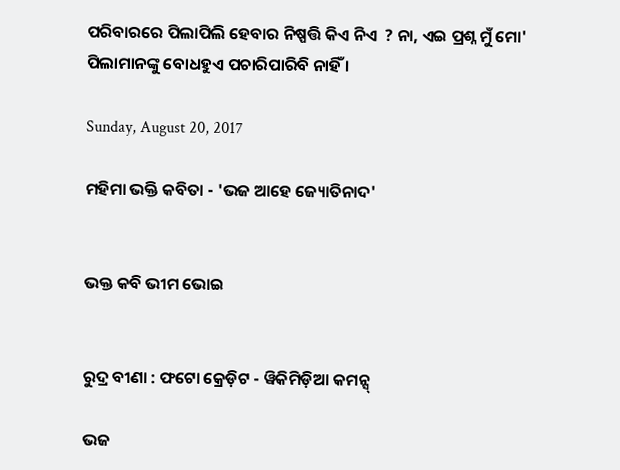ପରିବାରରେ ପିଲାପିଲି ହେବାର ନିଷ୍ପତ୍ତି କିଏ ନିଏ  ? ନା, ଏଇ ପ୍ରଶ୍ନ ମୁଁ ମୋ' ପିଲାମାନଙ୍କୁ ବୋଧହୁଏ ପଚାରିପାରିବି ନାହିଁ ।

Sunday, August 20, 2017

ମହିମା ଭକ୍ତି କବିତା - 'ଭଜ ଆହେ ଜ୍ୟୋତିନାଦ'


ଭକ୍ତ କବି ଭୀମ ଭୋଇ


ରୁଦ୍ର ବୀଣା : ଫଟୋ କ୍ରେଡ଼ିଟ - ୱିକିମିଡ଼ିଆ କମନ୍ସ୍

ଭଜ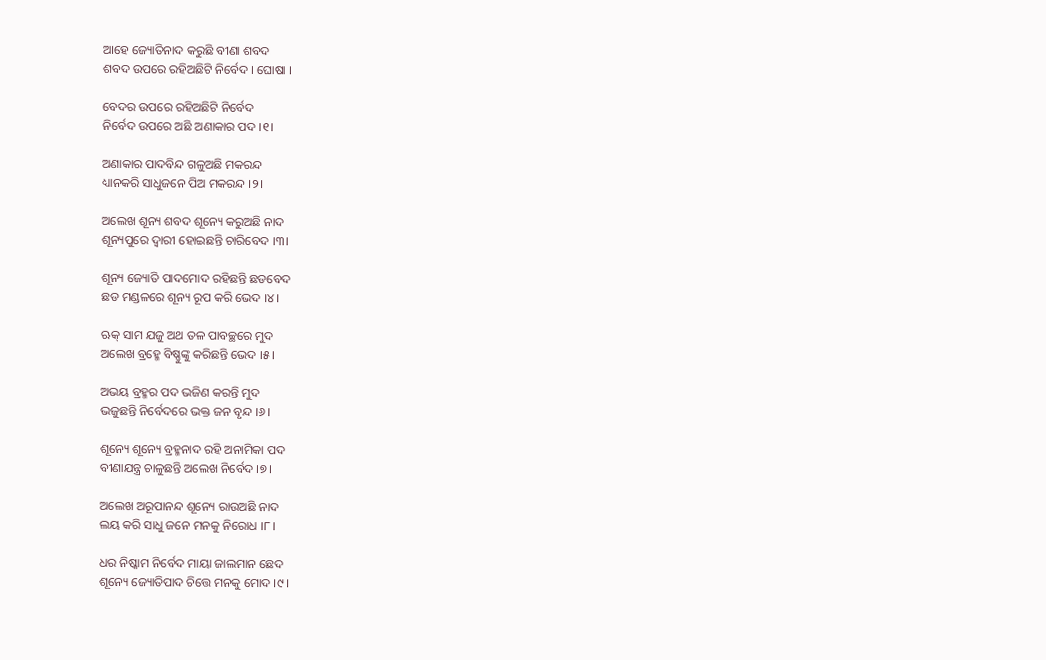ଆହେ ଜ୍ୟୋତିନାଦ କରୁଛି ବୀଣା ଶବଦ
ଶବଦ ଉପରେ ରହିଅଛିଟି ନିର୍ବେଦ । ଘୋଷା ।

ବେଦର ଉପରେ ରହିଅଛିଟି ନିର୍ବେଦ
ନିର୍ବେଦ ଉପରେ ଅଛି ଅଣାକାର ପଦ ।୧।

ଅଣାକାର ପାଦବିନ୍ଦ ଗଳୁଅଛି ମକରନ୍ଦ
ଧ୍ୟାନକରି ସାଧୁଜନେ ପିଅ ମକରନ୍ଦ ।୨।

ଅଲେଖ ଶୂନ୍ୟ ଶବଦ ଶୂନ୍ୟେ କରୁଅଛି ନାଦ
ଶୂନ୍ୟପୁରେ ଦ୍ୱାରୀ ହୋଇଛନ୍ତି ଚାରିବେଦ ।୩।

ଶୂନ୍ୟ ଜ୍ୟୋତି ପାଦମୋଦ ରହିଛନ୍ତି ଛଡବେଦ
ଛଡ ମଣ୍ଡଳରେ ଶୂନ୍ୟ ରୂପ କରି ଭେଦ ।୪।

ଋକ୍ ସାମ ଯଜୁ ଅଥ ତଳ ପାବଚ୍ଛରେ ମୁଦ
ଅଲେଖ ବ୍ରହ୍ମେ ବିଷ୍ଣୁଙ୍କୁ କରିଛନ୍ତି ଭେଦ ।୫।

ଅଭୟ ବ୍ରହ୍ମର ପଦ ଭଜିଣ କରନ୍ତି ମୁଦ
ଭଜୁଛନ୍ତି ନିର୍ବେଦରେ ଭକ୍ତ ଜନ ବୃନ୍ଦ ।୬।

ଶୂନ୍ୟେ ଶୂନ୍ୟେ ବ୍ରହ୍ମନାଦ ରହି ଅନାମିକା ପଦ
ବୀଣାଯନ୍ତ୍ର ଚାଳୁଛନ୍ତି ଅଲେଖ ନିର୍ବେଦ ।୭।

ଅଲେଖ ଅରୂପାନନ୍ଦ ଶୂନ୍ୟେ ରାଉଅଛି ନାଦ
ଲୟ କରି ସାଧୁ ଜନେ ମନକୁ ନିରୋଧ ।୮।

ଧର ନିଷ୍କାମ ନିର୍ବେଦ ମାୟା ଜାଲମାନ ଛେଦ
ଶୂନ୍ୟେ ଜ୍ୟୋତିପାଦ ଚିତ୍ତେ ମନକୁ ମୋଦ ।୯।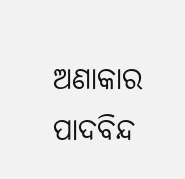ଅଣାକାର ପାଦବିନ୍ଦ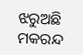ଝରୁଅଛି ମକରନ୍ଦ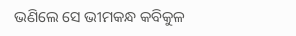ଭଣିଲେ ସେ ଭୀମକନ୍ଧ କବିକୁଳ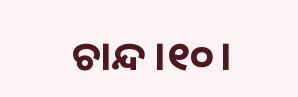ଚାନ୍ଦ ।୧୦।